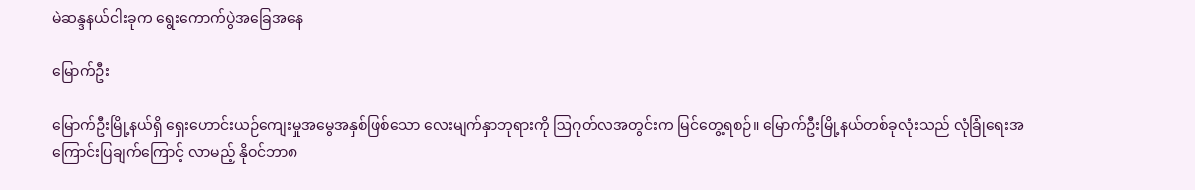မဲဆန္ဒနယ်ငါးခုက ရွေးကောက်ပွဲအခြေအနေ

မြောက်ဦး

မြောက်ဦးမြို့နယ်ရှိ ရှေးဟောင်းယဉ်ကျေးမှုအမွေအနှစ်ဖြစ်သော လေးမျက်နှာဘုရားကို ဩဂုတ်လအတွင်းက မြင်တွေ့ရစဉ်။ မြောက်ဦးမြို့နယ်တစ်ခုလုံးသည် လုံခြုံရေးအကြောင်းပြချက်ကြောင့် လာမည့် နိုဝင်ဘာ၈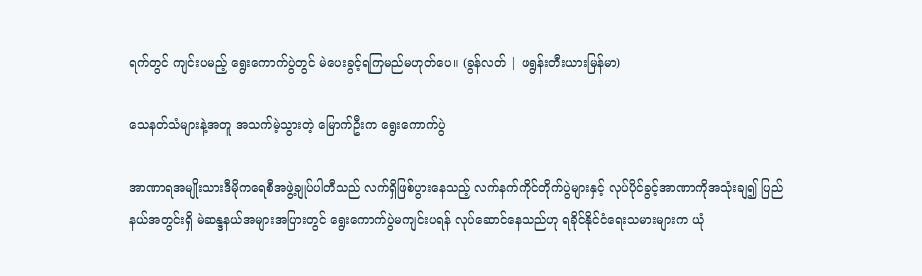ရက်တွင် ကျင်းပမည့် ရွေးကောက်ပွဲတွင် မဲပေးခွင့်ရကြမည်မဟုတ်ပေ။ (ခွန်လတ် | ဖရွန်းတီးယားမြန်မာ)

သေနတ်သံများနဲ့အတူ အသက်မဲ့သွားတဲ့ မြောက်ဦးက ရွေးကောက်ပွဲ

အာဏာရအမျိုးသားဒီမိုကရေစီအဖွဲ့ချုပ်ပါတီသည် လက်ရှိဖြစ်ပွားနေသည့် လက်နက်ကိုင်တိုက်ပွဲများနှင့် လုပ်ပိုင်ခွင့်အာဏာကိုအသုံးချ၍ ပြည်နယ်အတွင်းရှိ မဲဆန္ဒနယ်အများအပြားတွင် ရွေးကောက်ပွဲမကျင်းပရန် လုပ်ဆောင်နေသည်ဟု ရခိုင်နိုင်ငံရေးသမားများက ယုံ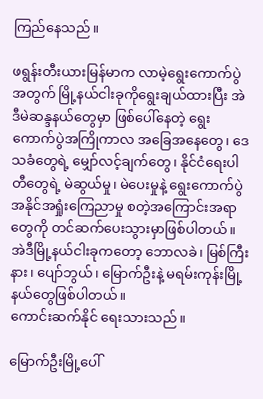ကြည်နေသည်။

ဖရွန်းတီးယားမြန်မာက လာမဲ့ရွေးကောက်ပွဲအတွက် မြို့နယ်ငါးခုကိုရွေးချယ်ထားပြီး အဲဒီမဲဆန္ဒနယ်တွေမှာ ဖြစ်ပေါ်နေတဲ့ ရွေးကောက်ပွဲအကြိုကာလ အခြေအနေတွေ၊ ဒေသခံတွေရဲ့ မျှော်လင့်ချက်တွေ၊ နိုင်ငံရေးပါတီတွေရဲ့ မဲဆွယ်မှု၊ မဲပေးမှုနဲ့ ရွေးကောက်ပွဲအနိုင်အရှုံးကြေညာမှု စတဲ့အကြောင်းအရာတွေကို တင်ဆက်ပေးသွားမှာဖြစ်ပါတယ်။ အဲဒီမြို့နယ်ငါးခုကတော့ ဘောလခဲ၊ မြစ်ကြီးနား၊ ပျော်ဘွယ်၊ မြောက်ဦးနဲ့ မရမ်းကုန်းမြို့နယ်တွေဖြစ်ပါတယ်။
ကောင်းဆက်နိုင် ရေးသားသည်။

မြောက်ဦးမြို့ပေါ်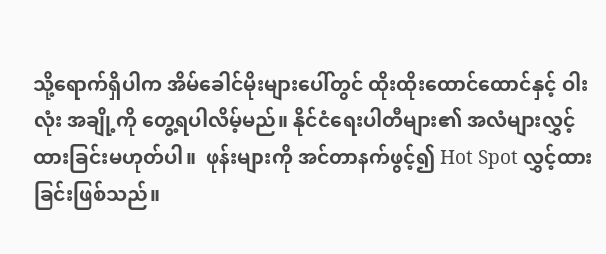သို့ရောက်ရှိပါက အိမ်ခေါင်မိုးများပေါ်တွင် ထိုးထိုးထောင်ထောင်နှင့် ဝါးလုံး အချို့ကို တွေ့ရပါလိမ့်မည်။ နိုင်ငံရေးပါတီများ၏ အလံများလွှင့်ထားခြင်းမဟုတ်ပါ။  ဖုန်းများကို အင်တာနက်ဖွင့်၍ Hot Spot လွှင့်ထားခြင်းဖြစ်သည်။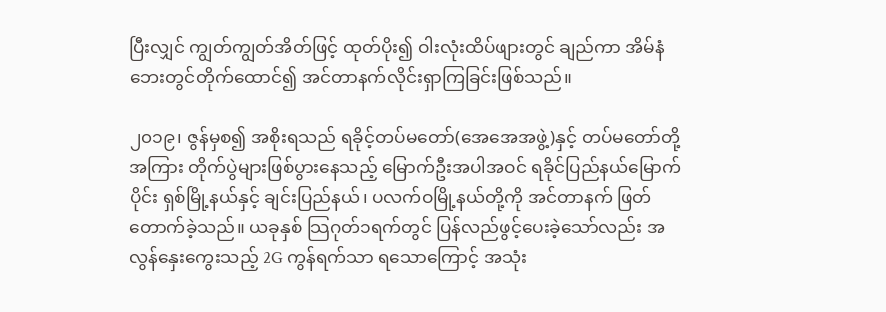ပြီးလျှင် ကျွတ်ကျွတ်အိတ်ဖြင့် ထုတ်ပိုး၍ ဝါးလုံးထိပ်ဖျားတွင် ချည်ကာ အိမ်နံဘေးတွင်တိုက်ထောင်၍ အင်တာနက်လိုင်းရှာကြခြင်းဖြစ်သည်။

၂၀၁၉၊ ဇွန်မှစ၍ အစိုးရသည် ရခိုင့်တပ်မတော်(အေအေအဖွဲ့)နှင့် တပ်မတော်တို့အကြား တိုက်ပွဲများဖြစ်ပွားနေသည့် မြောက်ဦးအပါအဝင် ရခိုင်ပြည်နယ်မြောက်ပိုင်း ရှစ်မြို့နယ်နှင့် ချင်းပြည်နယ်၊ ပလက်ဝမြို့နယ်တို့ကို အင်တာနက် ဖြတ်တောက်ခဲ့သည်။ ယခုနှစ် သြဂုတ်၁ရက်တွင် ပြန်လည်ဖွင့်ပေးခဲ့သော်လည်း အလွန်နှေးကွေးသည့် 2G ကွန်ရက်သာ ရသောကြောင့် အသုံး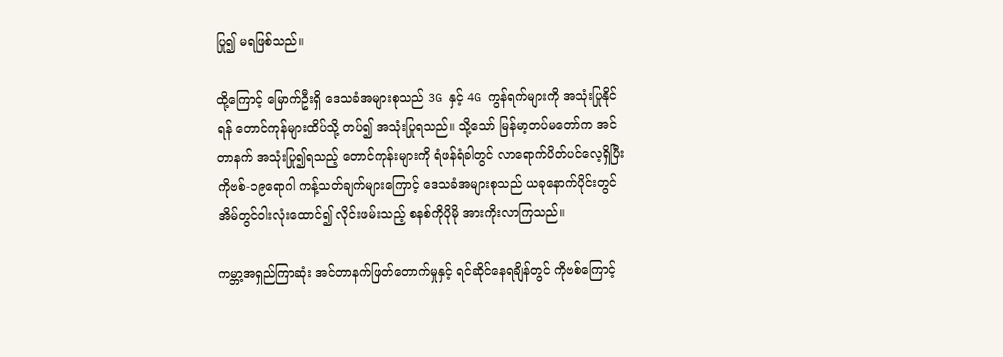ပြု၍ မရဖြစ်သည်။

ထို့ကြောင့် မြောက်ဦးရှိ ဒေသခံအများစုသည် 3G နှင့် 4G ကွန်ရက်များကို အသုံးပြုနိုင်ရန် တောင်ကုန်များထိပ်သို့ တပ်၍ အသုံးပြုရသည်။ သို့သော် မြန်မာ့တပ်မတော်က အင်တာနက် အသုံးပြု၍ရသည့် တောင်ကုန်းများကို ရံဖန်ရံခါတွင် လာရောက်ပိတ်ပင်လေ့ရှိပြီး ကိုဗစ်-၁၉ရောဂါ ကန့်သတ်ချက်များကြောင့် ဒေသခံအများစုသည် ယခုနောက်ပိုင်းတွင် အိမ်တွင်ဝါးလုံးထောင်၍ လိုင်းဖမ်းသည့် စနစ်ကိုပိုမို အားကိုးလာကြသည်။

ကမ္ဘာ့အရှည်ကြာဆုံး အင်တာနက်ဖြတ်တောက်မှုနှင့် ရင်ဆိုင်နေရချိန်တွင် ကိုဗစ်ကြောင့်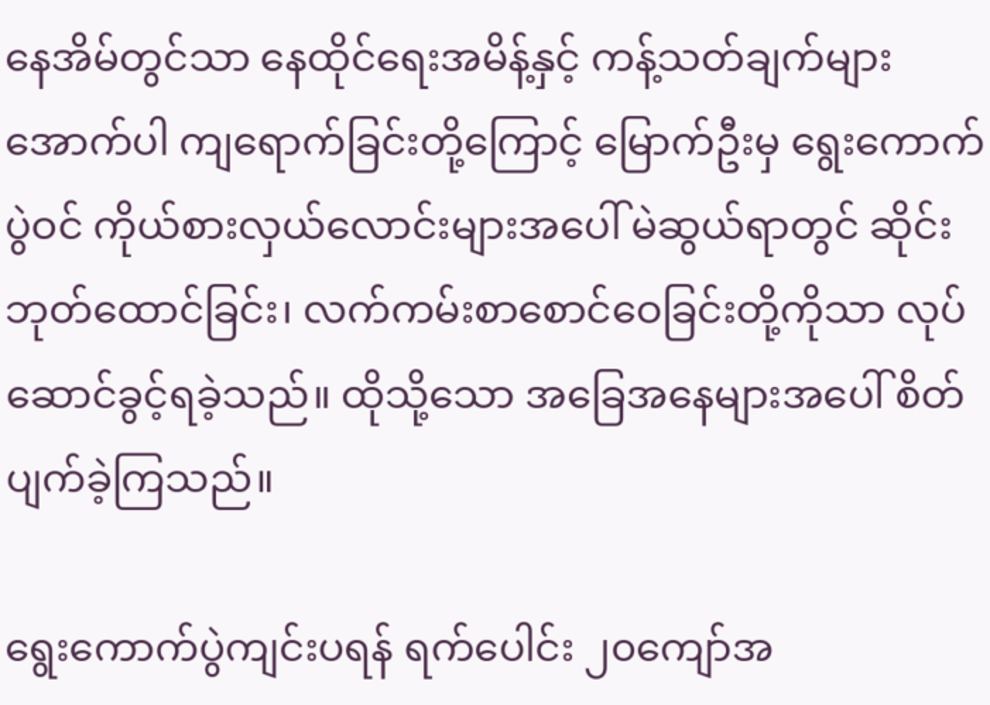နေအိမ်တွင်သာ နေထိုင်ရေးအမိန့်နှင့် ကန့်သတ်ချက်များအောက်ပါ ကျရောက်ခြင်းတို့ကြောင့် မြောက်ဦးမှ ရွေးကောက်ပွဲဝင် ကိုယ်စားလှယ်လောင်းများအပေါ် မဲဆွယ်ရာတွင် ဆိုင်းဘုတ်ထောင်ခြင်း၊ လက်ကမ်းစာစောင်ဝေခြင်းတို့ကိုသာ လုပ်ဆောင်ခွင့်ရခဲ့သည်။ ထိုသို့သော အခြေအနေများအပေါ် စိတ်ပျက်ခဲ့ကြသည်။

ရွေးကောက်ပွဲကျင်းပရန် ရက်ပေါင်း ၂၀ကျော်အ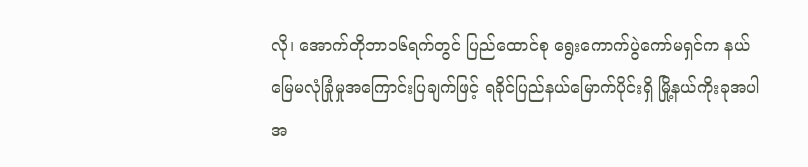လို၊ အောက်တိုဘာ၁၆ရက်တွင် ပြည်ထောင်စု ရွေးကောက်ပွဲကော်မရှင်က နယ်မြေမလုံခြုံမှုအကြောင်းပြချက်ဖြင့် ရခိုင်ပြည်နယ်မြောက်ပိုင်းရှိ မြို့နယ်ကိုးခုအပါအ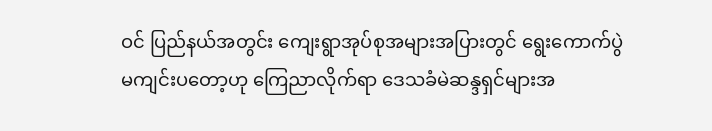ဝင် ပြည်နယ်အတွင်း ကျေးရွာအုပ်စုအများအပြားတွင် ရွေးကောက်ပွဲ မကျင်းပတော့ဟု ကြေညာလိုက်ရာ ဒေသခံမဲဆန္ဒရှင်များအ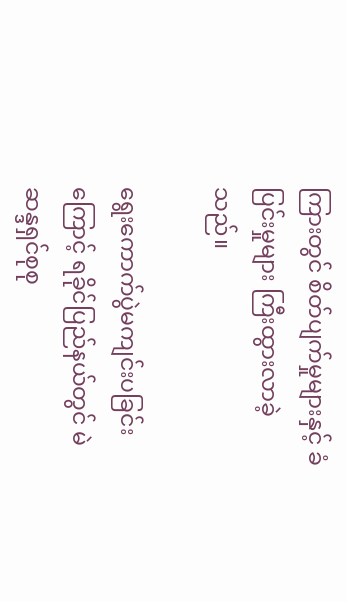ကြားတွင် စိတ်ပျက်မှုများနှင့် ခံပြင်းမှုများ ကြီးထွားလာခဲ့သည်။

ရွေးကောက်ပွဲမကျင်းပခြင်းကြောင့် ရခိုင်ပြည်နယ်တွင် မဲဆန္ဒရှင်စုစု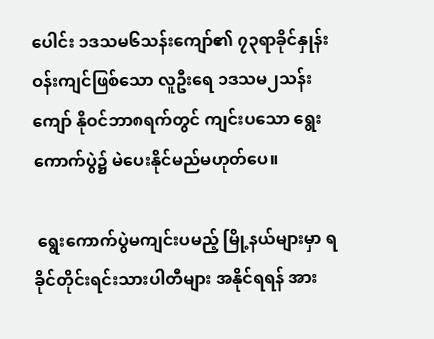ပေါင်း ၁ဒသမ၆သန်းကျော်၏ ၇၃ရာခိုင်နှုန်းဝန်းကျင်ဖြစ်သော လူဦးရေ ၁ဒသမ၂သန်းကျော် နိုဝင်ဘာ၈ရက်တွင် ကျင်းပသော ရွေးကောက်ပွဲ၌ မဲပေးနိုင်မည်မဟုတ်ပေ။

 ရွေးကောက်ပွဲမကျင်းပမည့် မြို့နယ်များမှာ ရခိုင်တိုင်းရင်းသားပါတီများ အနိုင်ရရန် အား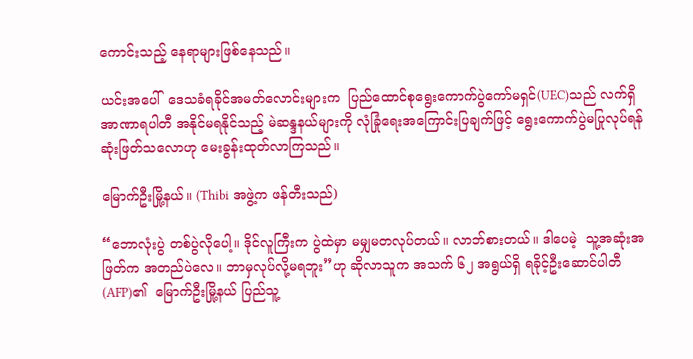ကောင်းသည့် နေရာများဖြစ်နေသည်။

ယင်းအပေါ်  ဒေသခံရခိုင်အမတ်လောင်းများက  ပြည်ထောင်စုရွေးကောက်ပွဲကော်မရှင်(UEC)သည် လက်ရှိအာဏာရပါတီ အနိုင်မရနိုင်သည့် မဲဆန္ဒနယ်များကို လုံခြုံရေးအကြောင်းပြချက်ဖြင့် ရွေးကောက်ပွဲမပြုလုပ်ရန် ဆုံးဖြတ်သလောဟု မေးခွန်းထုတ်လာကြသည်။

မြောက်ဦးမြို့နယ်။ (Thibi အဖွဲ့က ဖန်တီးသည်)

“ဘောလုံးပွဲ တစ်ပွဲလိုပေါ့။ ဒိုင်လူကြီးက ပွဲထဲမှာ မမျှမတလုပ်တယ်။ လာဘ်စားတယ်။ ဒါပေမဲ့  သူ့အဆုံးအဖြတ်က အတည်ပဲလေ။ ဘာမှလုပ်လို့မရဘူး”ဟု ဆိုလာသူက အသက် ၆၂ အရွယ်ရှိ ရခိုင့်ဦးဆောင်ပါတီ (AFP)၏  မြောက်ဦးမြို့နယ် ပြည်သူ့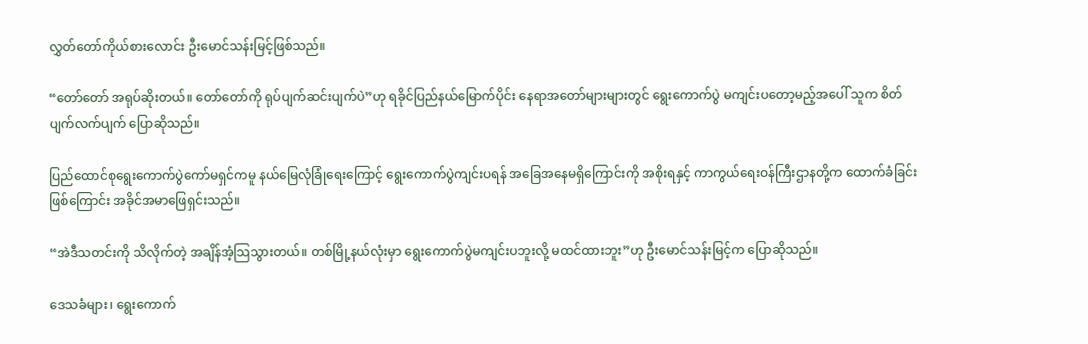လွှတ်တော်ကိုယ်စားလောင်း ဦးမောင်သန်းမြင့်ဖြစ်သည်။

“တော်တော် အရုပ်ဆိုးတယ်။ တော်တော်ကို ရုပ်ပျက်ဆင်းပျက်ပဲ”ဟု ရခိုင်ပြည်နယ်မြောက်ပိုင်း နေရာအတော်များများတွင် ရွေးကောက်ပွဲ မကျင်းပတော့မည့်အပေါ် သူက စိတ်ပျက်လက်ပျက် ပြောဆိုသည်။

ပြည်ထောင်စုရွေးကောက်ပွဲကော်မရှင်ကမူ နယ်မြေလုံခြုံရေးကြောင့် ရွေးကောက်ပွဲကျင်းပရန် အခြေအနေမရှိကြောင်းကို အစိုးရနှင့် ကာကွယ်ရေးဝန်ကြီးဌာနတို့က ထောက်ခံခြင်းဖြစ်ကြောင်း အခိုင်အမာဖြေရှင်းသည်။

“အဲဒီသတင်းကို သိလိုက်တဲ့ အချိန်အံ့သြသွားတယ်။ တစ်မြို့နယ်လုံးမှာ ရွေးကောက်ပွဲမကျင်းပဘူးလို့ မထင်ထားဘူး”ဟု ဦးမောင်သန်းမြင့်က ပြောဆိုသည်။

ဒေသခံများ၊ ရွေးကောက်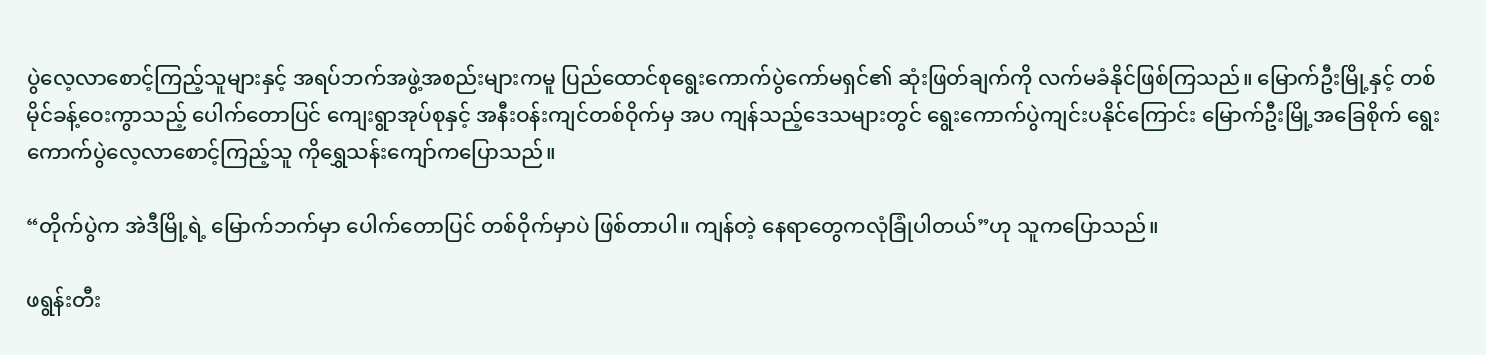ပွဲလေ့လာစောင့်ကြည့်သူများနှင့် အရပ်ဘက်အဖွဲ့အစည်းများကမူ ပြည်ထောင်စုရွေးကောက်ပွဲကော်မရှင်၏ ဆုံးဖြတ်ချက်ကို လက်မခံနိုင်ဖြစ်ကြသည်။ မြောက်ဦးမြို့နှင့် တစ်မိုင်ခန့်ဝေးကွာသည့် ပေါက်တောပြင် ကျေးရွာအုပ်စုနှင့် အနီးဝန်းကျင်တစ်ဝိုက်မှ အပ ကျန်သည့်ဒေသများတွင် ရွေးကောက်ပွဲကျင်းပနိုင်ကြောင်း မြောက်ဦးမြို့အခြေစိုက် ရွေးကောက်ပွဲလေ့လာစောင့်ကြည့်သူ ကိုရွှေသန်းကျော်ကပြောသည်။

“တိုက်ပွဲက အဲဒီမြို့ရဲ့ မြောက်ဘက်မှာ ပေါက်တောပြင် တစ်ဝိုက်မှာပဲ ဖြစ်တာပါ။ ကျန်တဲ့ နေရာတွေကလုံခြုံပါတယ်”ဟု သူကပြောသည်။

ဖရွန်းတီး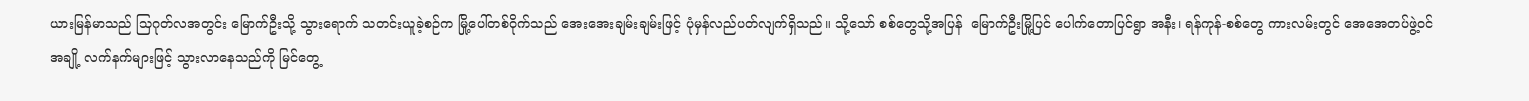ယားမြန်မာသည် သြဂုတ်လအတွင်း မြောက်ဦးသို့ သွားရောက် သတင်းယူခဲ့စဉ်က မြို့ပေါ်တစ်ဝိုက်သည် အေးအေးချမ်းချမ်းဖြင့် ပုံမှန်လည်ပတ်လျက်ရှိသည်။ သို့သော် စစ်တွေသို့အပြန်  မြောက်ဦးမြို့ပြင် ပေါက်တောပြင်ရွာ အနီး၊ ရန်ကုန်-စစ်တွေ ကားလမ်းတွင် အေအေတပ်ဖွဲ့ဝင်အချို့ လက်နက်များဖြင့် သွားလာနေသည်ကို မြင်တွေ့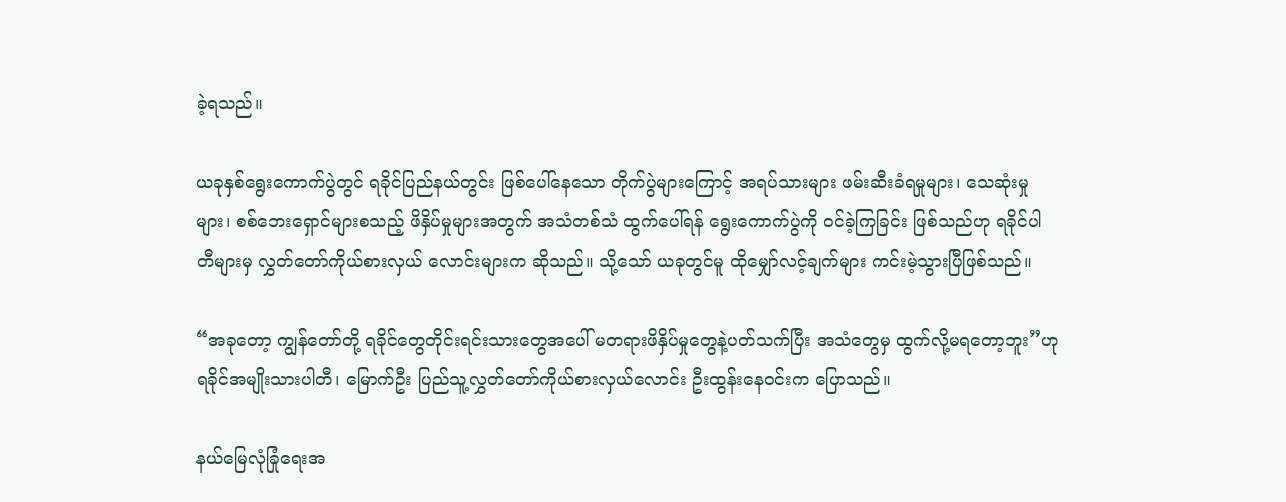ခဲ့ရသည်။

ယခုနှစ်ရွေးကောက်ပွဲတွင် ရခိုင်ပြည်နယ်တွင်း ဖြစ်ပေါ်နေသော တိုက်ပွဲများကြောင့် အရပ်သားများ ဖမ်းဆီးခံရမှုများ၊ သေဆုံးမှုများ၊ စစ်ဘေးရှောင်များစသည့် ဖိနှိပ်မှုများအတွက် အသံတစ်သံ ထွက်ပေါ်ရန် ရွေးကောက်ပွဲကို ဝင်ခဲ့ကြခြင်း ဖြစ်သည်ဟု ရခိုင်ပါတီများမှ လွှတ်တော်ကိုယ်စားလှယ် လောင်းများက ဆိုသည်။ သို့သော် ယခုတွင်မူ ထိုမျှော်လင့်ချက်များ ကင်းမဲ့သွားပြီဖြစ်သည်။

“အခုတော့ ကျွန်တော်တို့ ရခိုင်တွေတိုင်းရင်းသားတွေအပေါ် မတရားဖိနှိပ်မှုတွေနဲ့ပတ်သက်ပြီး အသံတွေမှ ထွက်လို့မရတော့ဘူး”ဟု ရခိုင်အမျိုးသားပါတီ၊ မြောက်ဦး ပြည်သူ့လွှတ်တော်ကိုယ်စားလှယ်လောင်း ဦးထွန်းနေဝင်းက ပြောသည်။

နယ်မြေလုံခြုံရေးအ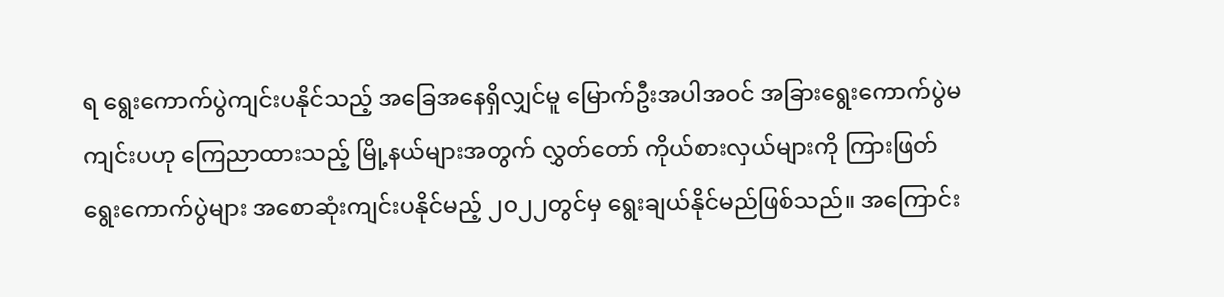ရ ရွေးကောက်ပွဲကျင်းပနိုင်သည့် အခြေအနေရှိလျှင်မူ မြောက်ဦးအပါအဝင် အခြားရွေးကောက်ပွဲမကျင်းပဟု ကြေညာထားသည့် မြို့နယ်များအတွက် လွှတ်တော် ကိုယ်စားလှယ်များကို ကြားဖြတ်ရွေးကောက်ပွဲများ အစောဆုံးကျင်းပနိုင်မည့် ၂၀၂၂တွင်မှ ရွေးချယ်နိုင်မည်ဖြစ်သည်။ အကြောင်း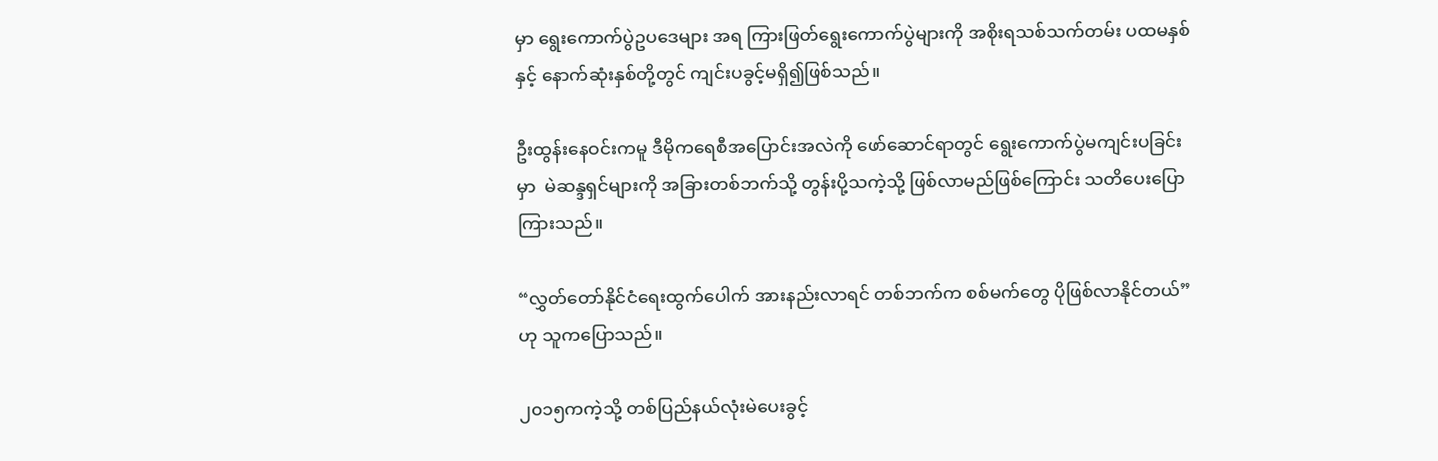မှာ ရွေးကောက်ပွဲဥပဒေများ အရ ကြားဖြတ်ရွေးကောက်ပွဲများကို အစိုးရသစ်သက်တမ်း ပထမနှစ်နှင့် နောက်ဆုံးနှစ်တို့တွင် ကျင်းပခွင့်မရှိ၍ဖြစ်သည်။

ဦးထွန်းနေဝင်းကမူ ဒီမိုကရေစီအပြောင်းအလဲကို ဖော်ဆောင်ရာတွင် ရွေးကောက်ပွဲမကျင်းပခြင်းမှာ  မဲဆန္ဒရှင်များကို အခြားတစ်ဘက်သို့ တွန်းပို့သကဲ့သို့ ဖြစ်လာမည်ဖြစ်ကြောင်း သတိပေးပြောကြားသည်။

“လွှတ်တော်နိုင်ငံရေးထွက်ပေါက် အားနည်းလာရင် တစ်ဘက်က စစ်မက်တွေ ပိုဖြစ်လာနိုင်တယ်” ဟု သူကပြောသည်။

၂၀၁၅ကကဲ့သို့ တစ်ပြည်နယ်လုံးမဲပေးခွင့်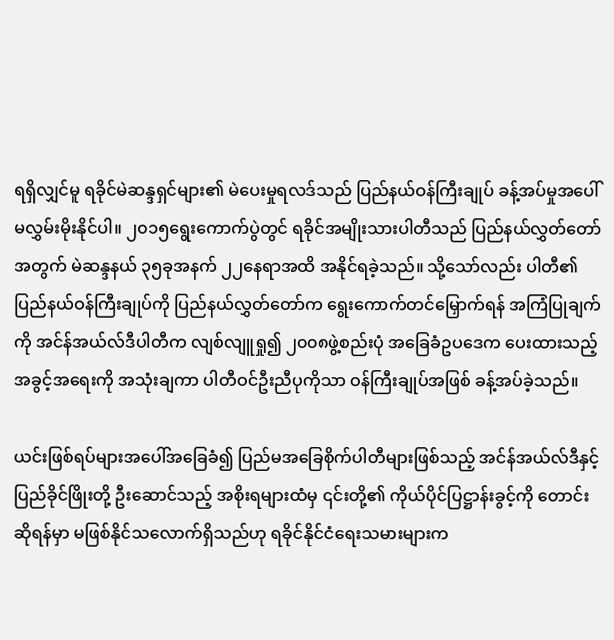ရရှိလျှင်မူ ရခိုင်မဲဆန္ဒရှင်များ၏ မဲပေးမှုရလဒ်သည် ပြည်နယ်ဝန်ကြီးချုပ် ခန့်အပ်မှုအပေါ် မလွှမ်းမိုးနိုင်ပါ။ ၂၀၁၅ရွေးကောက်ပွဲတွင် ရခိုင်အမျိုးသားပါတီသည် ပြည်နယ်လွှတ်တော်အတွက် မဲဆန္ဒနယ် ၃၅ခုအနက် ၂၂နေရာအထိ အနိုင်ရခဲ့သည်။ သို့သော်လည်း ပါတီ၏ ပြည်နယ်ဝန်ကြီးချုပ်ကို ပြည်နယ်လွှတ်တော်က ရွေးကောက်တင်မြှောက်ရန် အကြံပြုချက်ကို အင်န်အယ်လ်ဒီပါတီက လျစ်လျူရှု၍ ၂၀၀၈ဖွဲ့စည်းပုံ အခြေခံဥပဒေက ပေးထားသည့် အခွင့်အရေးကို အသုံးချကာ ပါတီဝင်ဦးညီပုကိုသာ ဝန်ကြီးချုပ်အဖြစ် ခန့်အပ်ခဲ့သည်။

ယင်းဖြစ်ရပ်များအပေါ်အခြေခံ၍ ပြည်မအခြေစိုက်ပါတီများဖြစ်သည့် အင်န်အယ်လ်ဒီနှင့် ပြည်ခိုင်ဖြိုးတို့ ဦးဆောင်သည့် အစိုးရများထံမှ ၎င်းတို့၏ ကိုယ်ပိုင်ပြဋ္ဌာန်းခွင့်ကို တောင်းဆိုရန်မှာ မဖြစ်နိုင်သလောက်ရှိသည်ဟု ရခိုင်နိုင်ငံရေးသမားများက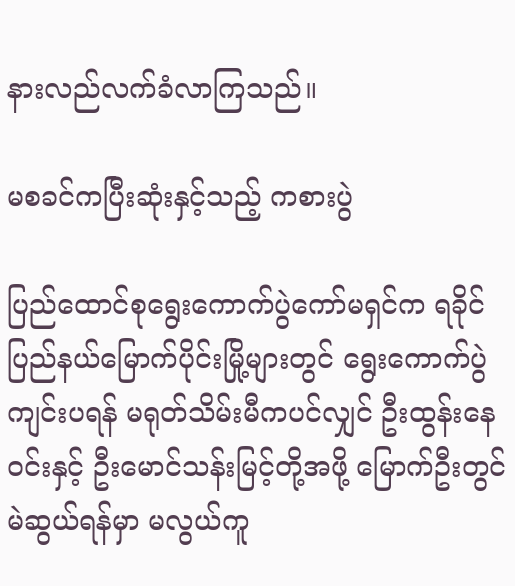နားလည်လက်ခံလာကြသည်။

မစခင်ကပြီးဆုံးနှင့်သည့် ကစားပွဲ

ပြည်ထောင်စုရွေးကောက်ပွဲကော်မရှင်က ရခိုင်ပြည်နယ်မြောက်ပိုင်းမြို့များတွင် ရွေးကောက်ပွဲကျင်းပရန် မရုတ်သိမ်းမီကပင်လျှင် ဦးထွန်းနေဝင်းနှင့် ဦးမောင်သန်းမြင့်တို့အဖို့ မြောက်ဦးတွင် မဲဆွယ်ရန်မှာ မလွယ်ကူ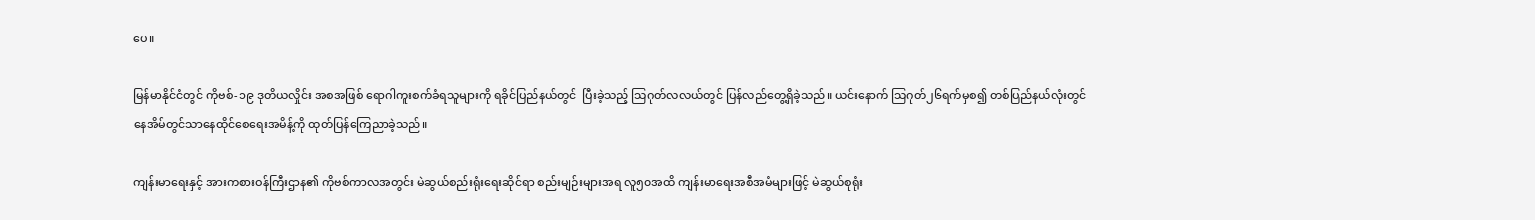ပေ။

မြန်မာနိုင်ငံတွင် ကိုဗစ်-၁၉ ဒုတိယလှိုင်း အစအဖြစ် ရောဂါကူးစက်ခံရသူများကို ရခိုင်ပြည်နယ်တွင်  ပြီးခဲ့သည့် သြဂုတ်လလယ်တွင် ပြန်လည်တွေ့ရှိခဲ့သည်။ ယင်းနောက် သြဂုတ်၂၆ရက်မှစ၍ တစ်ပြည်နယ်လုံးတွင် နေအိမ်တွင်သာနေထိုင်စေရေးအမိန့်ကို ထုတ်ပြန်ကြေညာခဲ့သည်။

ကျန်းမာရေးနှင့် အားကစားဝန်ကြီးဌာန၏ ကိုဗစ်ကာလအတွင်း မဲဆွယ်စည်းရုံးရေးဆိုင်ရာ စည်းမျဉ်းများအရ လူ၅၀အထိ ကျန်းမာရေးအစီအမံများဖြင့် မဲဆွယ်စုရုံး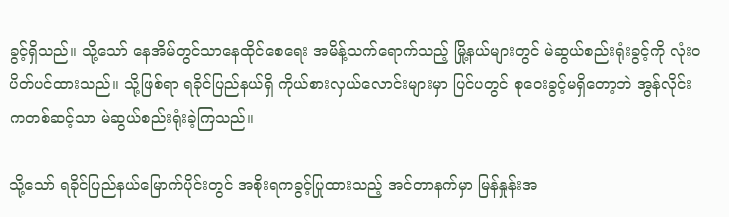ခွင့်ရှိသည်။ သို့သော် နေအိမ်တွင်သာနေထိုင်စေရေး အမိန့်သက်ရောက်သည့် မြို့နယ်များတွင် မဲဆွယ်စည်းရုံးခွင့်ကို လုံးဝပိတ်ပင်ထားသည်။ သို့ဖြစ်ရာ ရခိုင်ပြည်နယ်ရှိ ကိုယ်စားလှယ်လောင်းများမှာ ပြင်ပတွင် စုဝေးခွင့်မရှိတော့ဘဲ အွန်လိုင်းကတစ်ဆင့်သာ မဲဆွယ်စည်းရုံးခဲ့ကြသည်။

သို့သော် ရခိုင်ပြည်နယ်မြောက်ပိုင်းတွင် အစိုးရကခွင့်ပြုထားသည့် အင်တာနက်မှာ မြန်နှုန်းအ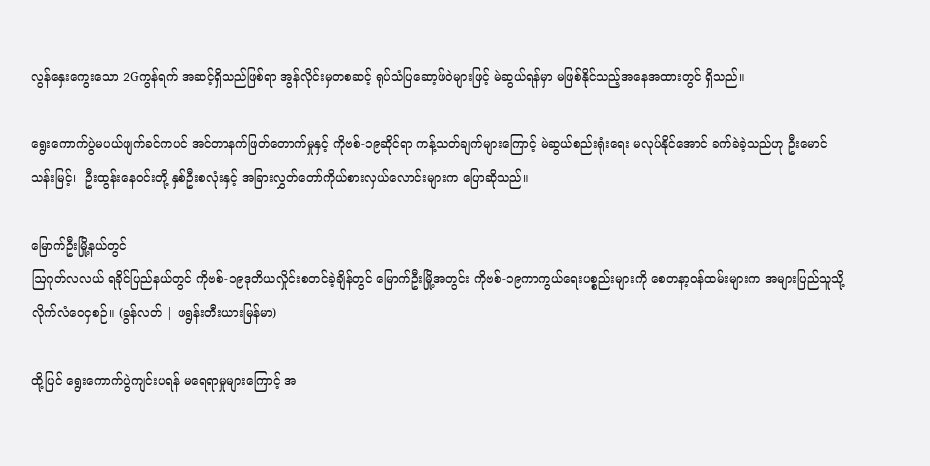လွန်နှေးကွေးသော 2Gကွန်ရက် အဆင့်ရှိသည်ဖြစ်ရာ အွန်လိုင်းမှတစဆင့် ရုပ်သံပြဆော့ဖ်ဝဲများဖြင့် မဲဆွယ်ရန်မှာ မဖြစ်နိုင်သည့်အနေအထားတွင် ရှိသည်။

ရွေးကောက်ပွဲမပယ်ဖျက်ခင်ကပင် အင်တာနက်ဖြတ်တောက်မှုနှင့် ကိုဗစ်-၁၉ဆိုင်ရာ ကန့်သတ်ချက်များကြောင့် မဲဆွယ်စည်းရုံးရေး မလုပ်နိုင်အောင် ခက်ခဲခဲ့သည်ဟု ဦးမောင်သန်းမြင့်၊  ဦးထွန်းနေဝင်းတို့ နှစ်ဦးစလုံးနှင့် အခြားလွှတ်တော်ကိုယ်စားလှယ်လောင်းများက ပြောဆိုသည်။

မြောက်ဦးမြို့နယ်တွင်
ဩဂုတ်လလယ် ရခိုင်ပြည်နယ်တွင် ကိုဗစ်-၁၉ဒုတိယလှိုင်းစတင်ခဲ့ချိန်တွင် မြောက်ဦးမြို့အတွင်း ကိုဗစ်-၁၉ကာကွယ်ရေးပစ္စည်းများကို စေတနာ့ဝန်ထမ်းများက အများပြည်သူသို့ လိုက်လံဝေငှစဉ်။ (ခွန်လတ် | ဖရွန်းတီးယားမြန်မာ)

ထို့ပြင် ရွေးကောက်ပွဲကျင်းပရန် မရေရာမှုများကြောင့် အ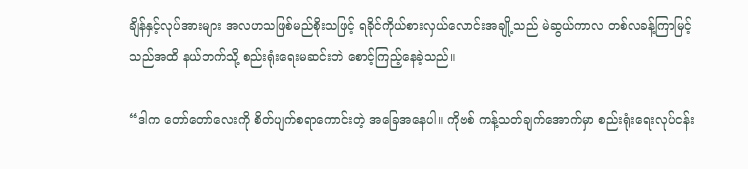ချိန်နှင့်လုပ်အားများ အလဟသဖြစ်မည်စိုးသဖြင့် ရခိုင်ကိုယ်စားလှယ်လောင်းအချို့သည် မဲဆွယ်ကာလ တစ်လခန့်ကြာမြင့်သည်အထိ နယ်ဘက်သို့ စည်းရုံးရေးမဆင်းဘဲ စောင့်ကြည့်နေခဲ့သည်။

“ဒါက တော်တော်လေးကို စိတ်ပျက်စရာကောင်းတဲ့ အခြေအနေပါ။ ကိုဗစ် ကန့်သတ်ချက်အောက်မှာ စည်းရုံးရေးလုပ်ငန်း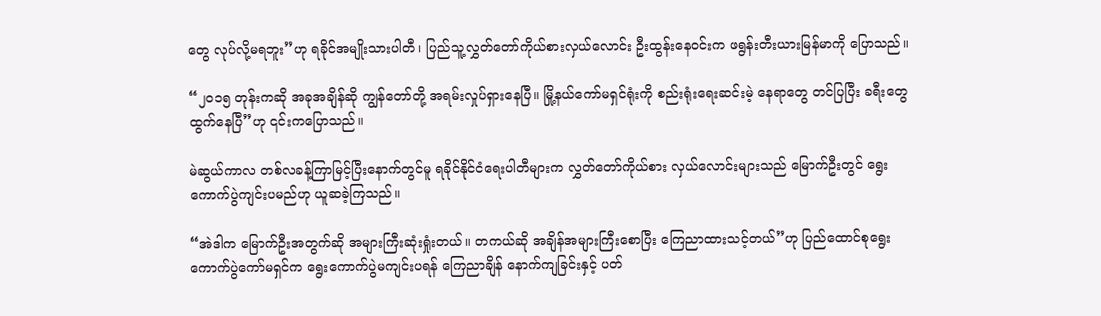တွေ လုပ်လို့မရဘူး”ဟု ရခိုင်အမျိုးသားပါတီ၊ ပြည်သူ့လွှတ်တော်ကိုယ်စားလှယ်လောင်း ဦးထွန်းနေဝင်းက ဖရွန်းတီးယားမြန်မာကို ပြောသည်။

“၂၀၁၅ တုန်းကဆို အခုအချိန်ဆို ကျွန်တော်တို့ အရမ်းလှုပ်ရှားနေပြီ။ မြို့နယ်ကော်မရှင်ရုံးကို စည်းရုံးရေးဆင်းမဲ့ နေရာတွေ တင်ပြပြီး ခရီးတွေ ထွက်နေပြီ”ဟု ၎င်းကပြောသည်။

မဲဆွယ်ကာလ တစ်လခန့်ကြာမြင့်ပြီးနောက်တွင်မူ ရခိုင်နိုင်ငံရေးပါတီများက လွှတ်တော်ကိုယ်စား လှယ်လောင်းများသည် မြောက်ဦးတွင် ရွေးကောက်ပွဲကျင်းပမည်ဟု ယူဆခဲ့ကြသည်။

“အဲဒါက မြောက်ဦးအတွက်ဆို အများကြီးဆုံးရှုံးတယ်။ တကယ်ဆို အချိန်အများကြီးစောပြီး ကြေညာထားသင့်တယ်”ဟု ပြည်ထောင်စုရွေးကောက်ပွဲကော်မရှင်က ရွေးကောက်ပွဲမကျင်းပရန် ကြေညာချိန် နောက်ကျခြင်းနှင့် ပတ်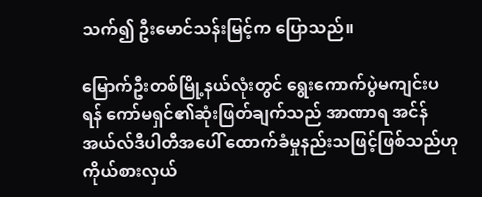သက်၍ ဦးမောင်သန်းမြင့်က ပြောသည်။

မြောက်ဦးတစ်မြို့နယ်လုံးတွင် ရွေးကောက်ပွဲမကျင်းပရန် ကော်မရှင်၏ဆုံးဖြတ်ချက်သည် အာဏာရ အင်န်အယ်လ်ဒီပါတီအပေါ် ထောက်ခံမှုနည်းသဖြင့်ဖြစ်သည်ဟု ကိုယ်စားလှယ်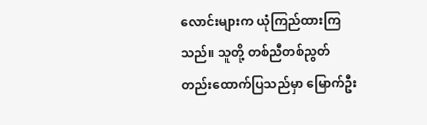လောင်းများက ယုံကြည်ထားကြသည်။ သူတို့ တစ်ညီတစ်ညွတ်တည်းထောက်ပြသည်မှာ မြောက်ဦး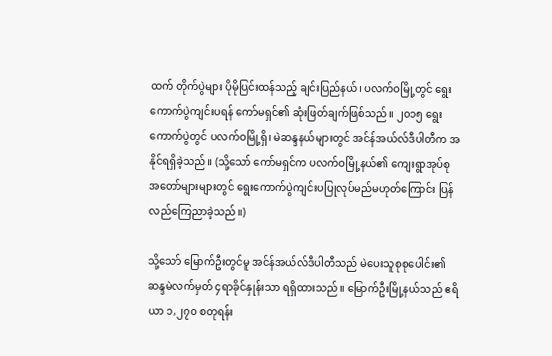ထက် တိုက်ပွဲများ ပိုမိုပြင်းထန်သည့် ချင်းပြည်နယ်၊ ပလက်ဝမြို့တွင် ရွေးကောက်ပွဲကျင်းပရန် ကော်မရှင်၏ ဆုံးဖြတ်ချက်ဖြစ်သည်။ ၂၀၁၅ ရွေးကောက်ပွဲတွင် ပလက်ဝမြို့ရှိ၊ မဲဆန္ဒနယ်များတွင် အင်န်အယ်လ်ဒီပါတီက အနိုင်ရရှိခဲ့သည်။ (သို့သော် ကော်မရှင်က ပလက်ဝမြို့နယ်၏ ကျေးရွာအုပ်စု အတော်များများတွင် ရွေးကောက်ပွဲကျင်းပပြုလုပ်မည်မဟုတ်ကြောင်း ပြန်လည်ကြေညာခဲ့သည်။)

သို့သော် မြောက်ဦးတွင်မူ အင်န်အယ်လ်ဒီပါတီသည် မဲပေးသူစုစုပေါင်း၏ ဆန္ဒမဲလက်မှတ် ၄ရာခိုင်နှုန်းသာ ရရှိထားသည်။ မြောက်ဦးမြို့နယ်သည် ဧရိယာ ၁,၂၇၀ စတုရန်း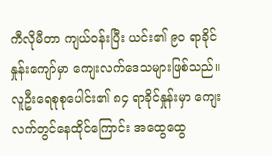ကီလိုမီတာ ကျယ်ဝန်းပြီး ယင်း၏ ၉၀ ရာခိုင်နှုန်းကျော်မှာ ကျေးလက်ဒေသများဖြစ်သည်။ လူဦးရေစုစုပေါင်း၏ ၈၄ ရာခိုင်နှုန်းမှာ ကျေးလက်တွင်နေထိုင်ကြောင်း အထွေထွေ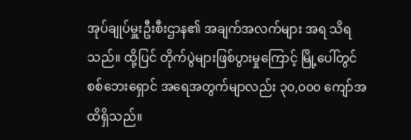အုပ်ချုပ်မှူးဦးစီးဌာန၏ အချက်အလက်များ အရ သိရသည်။ ထို့ပြင် တိုက်ပွဲများဖြစ်ပွားမှုကြောင့် မြို့ပေါ်တွင် စစ်ဘေးရှောင် အရေအတွက်မျာလည်း ၃၀,၀၀၀ ကျော်အထိရှိသည်။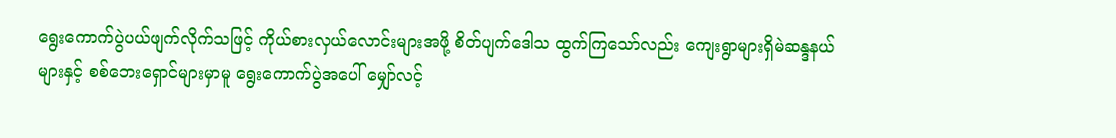ရွေးကောက်ပွဲပယ်ဖျက်လိုက်သဖြင့် ကိုယ်စားလှယ်လောင်းများအဖို့ စိတ်ပျက်ဒေါသ ထွက်ကြသော်လည်း ကျေးရွာများရှိမဲဆန္ဒနယ်များနှင့် စစ်ဘေးရှောင်များမှာမူ ရွေးကောက်ပွဲအပေါ် မျှော်လင့်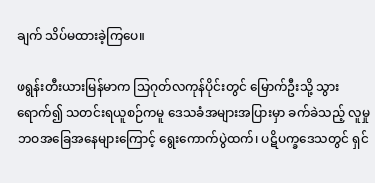ချက် သိပ်မထားခဲ့ကြပေ။

ဖရွန်းတီးယားမြန်မာက သြဂုတ်လကုန်ပိုင်းတွင် မြောက်ဦးသို့ သွားရောက်၍ သတင်းရယူစဉ်ကမူ ဒေသခံအများအပြားမှာ ခက်ခဲသည့် လူမှုဘဝအခြေအနေများကြောင့် ရွေးကောက်ပွဲထက်၊ ပဋိပက္ခဒေသတွင် ရှင်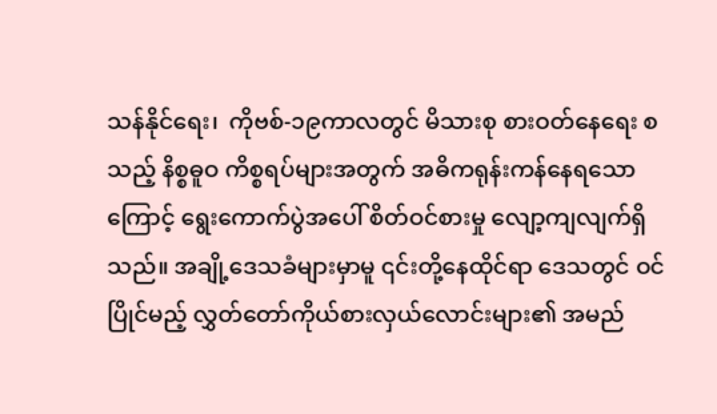သန်နိုင်ရေး၊  ကိုဗစ်-၁၉ကာလတွင် မိသားစု စားဝတ်နေရေး စသည့် နိစ္စဓူဝ ကိစ္စရပ်များအတွက် အဓိကရုန်းကန်နေရသောကြောင့် ရွေးကောက်ပွဲအပေါ် စိတ်ဝင်စားမှု လျော့ကျလျက်ရှိသည်။ အချို့ဒေသခံများမှာမူ ၎င်းတို့နေထိုင်ရာ ဒေသတွင် ဝင်ပြိုင်မည့် လွှတ်တော်ကိုယ်စားလှယ်လောင်းများ၏ အမည်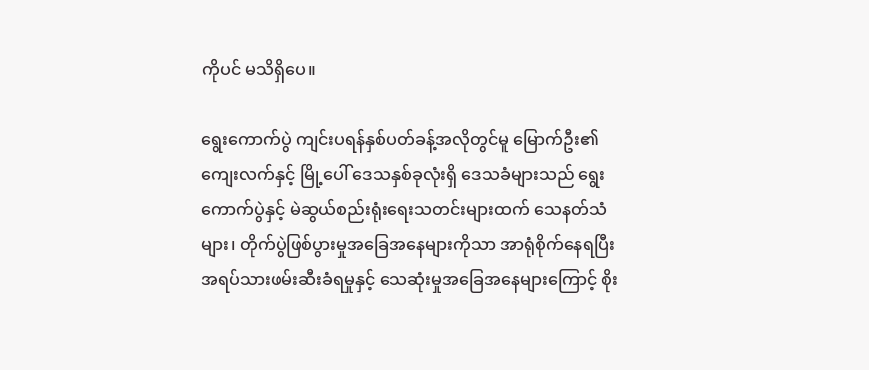ကိုပင် မသိရှိပေ။

ရွေးကောက်ပွဲ ကျင်းပရန်နှစ်ပတ်ခန့်အလိုတွင်မူ မြောက်ဦး၏ ကျေးလက်နှင့် မြို့ပေါ် ဒေသနှစ်ခုလုံးရှိ ဒေသခံများသည် ရွေးကောက်ပွဲနှင့် မဲဆွယ်စည်းရုံးရေးသတင်းများထက် သေနတ်သံများ၊ တိုက်ပွဲဖြစ်ပွားမှုအခြေအနေများကိုသာ အာရုံစိုက်နေရပြီး အရပ်သားဖမ်းဆီးခံရမှုနှင့် သေဆုံးမှုအခြေအနေများကြောင့် စိုး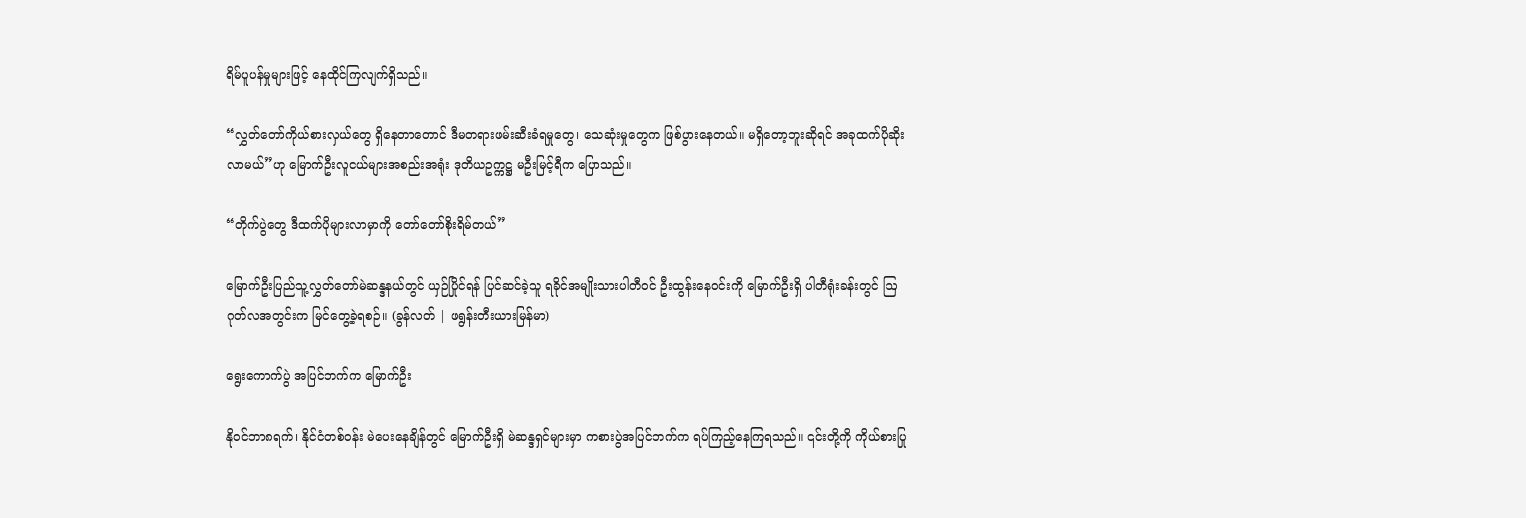ရိမ်ပူပန်မှုများဖြင့် နေထိုင်ကြလျက်ရှိသည်။

“လွှတ်တော်ကိုယ်စားလှယ်တွေ ရှိနေတာတောင် ဒီမတရားဖမ်းဆီးခံရမှုတွေ၊ သေဆုံးမှုတွေက ဖြစ်ပွားနေတယ်။ မရှိတော့ဘူးဆိုရင် အခုထက်ပိုဆိုးလာမယ်”ဟု မြောက်ဦးလူငယ်များအစည်းအရုံး ဒုတိယဥက္ကဋ္ဌ မဦးမြင့်ရီက ပြောသည်။

“တိုက်ပွဲတွေ ဒီထက်ပိုများလာမှာကို တော်တော်စိုးရိမ်တယ်”

မြောက်ဦးပြည်သူ့လွှတ်တော်မဲဆန္ဒနယ်တွင် ယှဉ်ပြိုင်ရန် ပြင်ဆင်ခဲ့သူ ရခိုင်အမျိုးသားပါတီဝင် ဦးထွန်းနေဝင်းကို မြောက်ဦးရှိ ပါတီရုံးခန်းတွင် ဩဂုတ်လအတွင်းက မြင်တွေ့ခဲ့ရစဉ်။ (ခွန်လတ် | ဖရွန်းတီးယားမြန်မာ)

ရွေးကောက်ပွဲ အပြင်ဘက်က မြောက်ဦး

နိုဝင်ဘာ၈ရက်၊ နိုင်ငံတစ်ဝန်း မဲပေးနေချိန်တွင် မြောက်ဦးရှိ မဲဆန္ဒရှင်များမှာ ကစားပွဲအပြင်ဘက်က ရပ်ကြည့်နေကြရသည်။ ၎င်းတို့ကို ကိုယ်စားပြု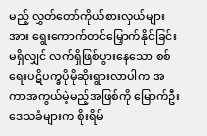မည့် လွှတ်တော်ကိုယ်စားလှယ်များအား ရွေးကောက်တင်မြှောက်နိုင်ခြင်းမရှိလျှင် လက်ရှိဖြစ်ပွားနေသော စစ်ရေးပဋိပက္ခပိုမိုဆိုးရွားလာပါက အကာအကွယ်မဲ့မည့်အဖြစ်ကို မြောက်ဦးဒေသခံများက စိုးရိမ်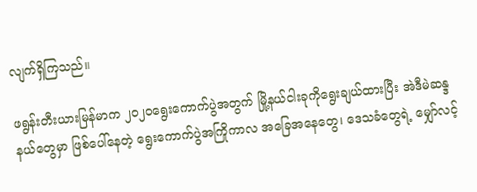လျက်ရှိကြသည်။

ဖရွန်းတီးယားမြန်မာက ၂၀၂၀ရွေးကောက်ပွဲအတွက် မြို့နယ်ငါးခုကိုရွေးချယ်ထားပြီး အဲဒီမဲဆန္ဒနယ်တွေမှာ ဖြစ်ပေါ်နေတဲ့ ရွေးကောက်ပွဲအကြိုကာလ အခြေအနေတွေ၊ ဒေသခံတွေရဲ့ မျှော်လင့်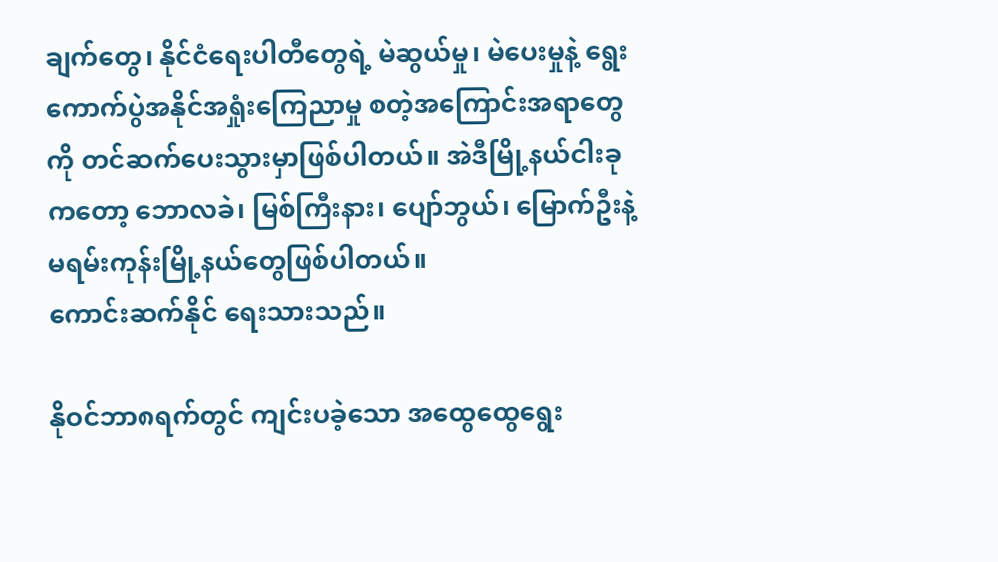ချက်တွေ၊ နိုင်ငံရေးပါတီတွေရဲ့ မဲဆွယ်မှု၊ မဲပေးမှုနဲ့ ရွေးကောက်ပွဲအနိုင်အရှုံးကြေညာမှု စတဲ့အကြောင်းအရာတွေကို တင်ဆက်ပေးသွားမှာဖြစ်ပါတယ်။ အဲဒီမြို့နယ်ငါးခုကတော့ ဘောလခဲ၊ မြစ်ကြီးနား၊ ပျော်ဘွယ်၊ မြောက်ဦးနဲ့ မရမ်းကုန်းမြို့နယ်တွေဖြစ်ပါတယ်။
ကောင်းဆက်နိုင် ရေးသားသည်။

နိုဝင်ဘာ၈ရက်တွင် ကျင်းပခဲ့သော အထွေထွေရွေး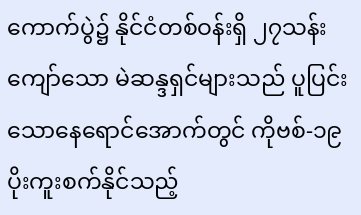ကောက်ပွဲ၌ နိုင်ငံတစ်ဝန်းရှိ ၂၇သန်းကျော်သော မဲဆန္ဒရှင်များသည် ပူပြင်းသောနေရောင်အောက်တွင် ကိုဗစ်-၁၉ ပိုးကူးစက်နိုင်သည့်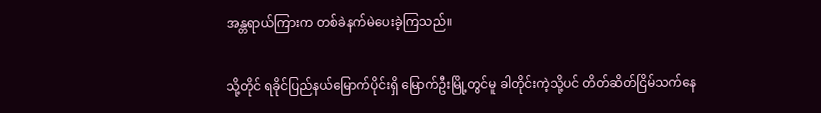အန္တရာယ်ကြားက တစ်ခဲနက်မဲပေးခဲ့ကြသည်။

သို့တိုင် ရခိုင်ပြည်နယ်မြောက်ပိုင်းရှိ မြောက်ဦးမြို့တွင်မူ ခါတိုင်းကဲ့သို့ပင် တိတ်ဆိတ်ငြိမ်သက်နေ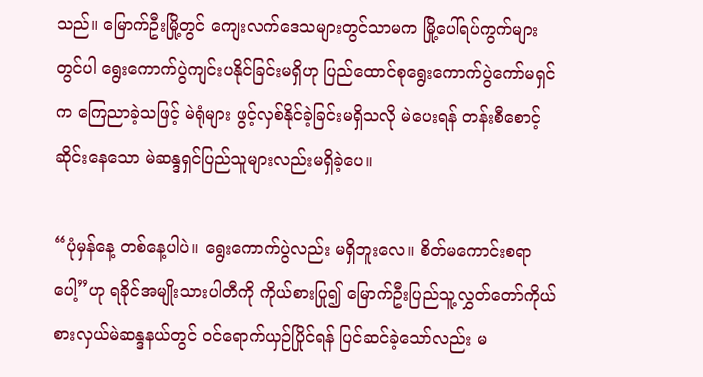သည်။ မြောက်ဦးမြို့တွင် ကျေးလက်ဒေသများတွင်သာမက မြို့ပေါ်ရပ်ကွက်များတွင်ပါ ရွေးကောက်ပွဲကျင်းပနိုင်ခြင်းမရှိဟု ပြည်ထောင်စုရွေးကောက်ပွဲကော်မရှင်က ကြေညာခဲ့သဖြင့် မဲရုံများ ဖွင့်လှစ်နိုင်ခဲ့ခြင်းမရှိသလို မဲပေးရန် တန်းစီစောင့်ဆိုင်းနေသော မဲဆန္ဒရှင်ပြည်သူများလည်းမရှိခဲ့ပေ။

“ပုံမှန်နေ့ တစ်နေ့ပါပဲ။ ရွေးကောက်ပွဲလည်း မရှိဘူးလေ။ စိတ်မကောင်းစရာပေါ့”ဟု ရခိုင်အမျိုးသားပါတီကို ကိုယ်စားပြု၍ မြောက်ဦးပြည်သူ့လွှတ်တော်ကိုယ်စားလှယ်မဲဆန္ဒနယ်တွင် ဝင်ရောက်ယှဉ်ပြိုင်ရန် ပြင်ဆင်ခဲ့သော်လည်း မ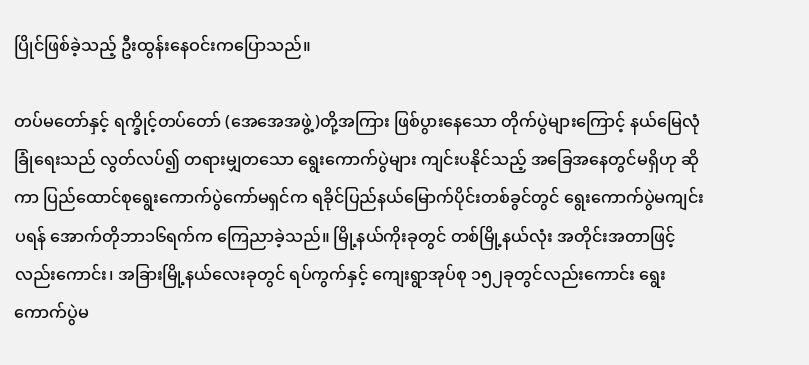ပြိုင်ဖြစ်ခဲ့သည့် ဦးထွန်းနေဝင်းကပြောသည်။

တပ်မတော်နှင့် ရက္ခိုင့်တပ်တော် (အေအေအဖွဲ့)တို့အကြား ဖြစ်ပွားနေသော တိုက်ပွဲများကြောင့် နယ်မြေလုံခြုံရေးသည် လွတ်လပ်၍ တရားမျှတသော ရွေးကောက်ပွဲများ ကျင်းပနိုင်သည့် အခြေအနေတွင်မရှိဟု ဆိုကာ ပြည်ထောင်စုရွေးကောက်ပွဲကော်မရှင်က ရခိုင်ပြည်နယ်မြောက်ပိုင်းတစ်ခွင်တွင် ရွေးကောက်ပွဲမကျင်းပရန် အောက်တိုဘာ၁၆ရက်က ကြေညာခဲ့သည်။ မြို့နယ်ကိုးခုတွင် တစ်မြို့နယ်လုံး အတိုင်းအတာဖြင့်လည်းကောင်း၊ အခြားမြို့နယ်လေးခုတွင် ရပ်ကွက်နှင့် ကျေးရွာအုပ်စု ၁၅၂ခုတွင်လည်းကောင်း ရွေးကောက်ပွဲမ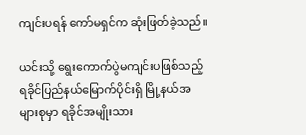ကျင်းပရန် ကော်မရှင်က ဆုံးဖြတ်ခဲ့သည်။

ယင်းသို့ ရွေးကောက်ပွဲမကျင်းပဖြစ်သည့် ရခိုင်ပြည်နယ်မြောက်ပိုင်းရှိ မြို့နယ်အများစုမှာ ရခိုင်အမျိုးသား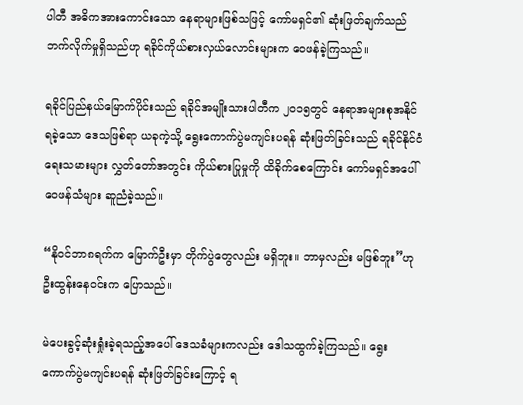ပါတီ အဓိကအားကောင်းသော နေရာများဖြစ်သဖြင့် ကော်မရှင်၏ ဆုံးဖြတ်ချက်သည် ဘက်လိုက်မှုရှိသည်ဟု ရခိုင်ကိုယ်စားလှယ်လောင်းများက ဝေဖန်ခဲ့ကြသည်။

ရခိုင်ပြည်နယ်မြောက်ပိုင်းသည် ရခိုင်အမျိုးသားပါတီက ၂၀၁၅တွင် နေရာအများစုအနိုင်ရခဲ့သော ဒေသဖြစ်ရာ ယခုကဲ့သို့ ရွေးကောက်ပွဲမကျင်းပရန် ဆုံးဖြတ်ခြင်းသည် ရခိုင်နိုင်ငံရေးသမားများ လွှတ်တော်အတွင်း ကိုယ်စားပြုမှုကို ထိခိုက်စေကြောင်း ကော်မရှင်အပေါ် ဝေဖန်သံများ ဆူညံခဲ့သည်။

“နိုဝင်ဘာ၈ရက်က မြောက်ဦးမှာ တိုက်ပွဲတွေလည်း မရှိဘူး။ ဘာမှလည်း မဖြစ်ဘူး”ဟု ဦးထွန်းနေဝင်းက ပြောသည်။

မဲပေးခွင့်ဆုံးရှုံးခဲ့ရသည့်အပေါ် ဒေသခံများကလည်း ဒေါသထွက်ခဲ့ကြသည်။ ရွေးကောက်ပွဲမကျင်းပရန် ဆုံးဖြတ်ခြင်းကြောင့် ရ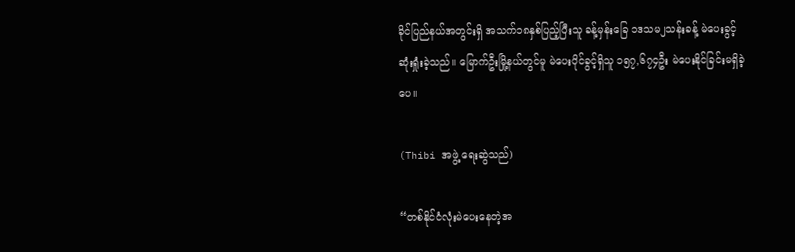ခိုင်ပြည်နယ်အတွင်းရှိ အသက်၁၈နှစ်ပြည့်ပြီးသူ ခန့်မှန်းခြေ ၁ဒသမ၂သန်းခန့် မဲပေးခွင့် ဆုံးရှုံးခဲ့သည်။ မြောက်ဦးမြို့နယ်တွင်မူ မဲပေးပိုင်ခွင့်ရှိသူ ၁၅၇,၆၇၄ဦး မဲပေးနိုင်ခြင်းမရှိခဲ့ပေ။

(Thibi အဖွဲ့ ရေးဆွဲသည်)

“တစ်နိုင်ငံလုံးမဲပေးနေတဲ့အ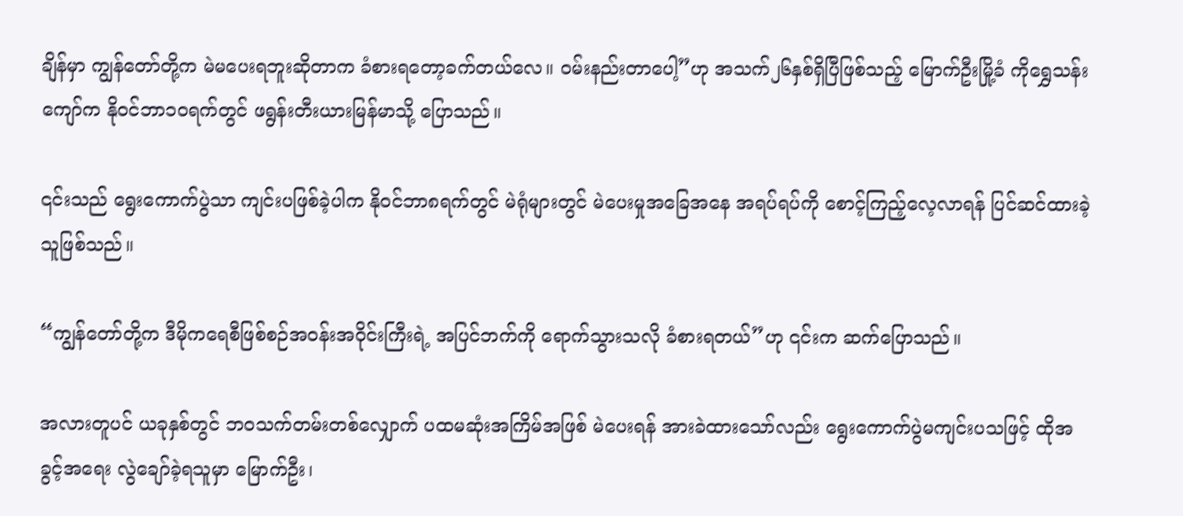ချိန်မှာ ကျွန်တော်တို့က မဲမပေးရဘူးဆိုတာက ခံစားရတော့ခက်တယ်လေ။ ဝမ်းနည်းတာပေါ့”ဟု အသက်၂၆နှစ်ရှိပြီဖြစ်သည့် မြောက်ဦးမြို့ခံ ကိုရွှေသန်းကျော်က နိုဝင်ဘာ၁၀ရက်တွင် ဖရွန်းတီးယားမြန်မာသို့ ပြောသည်။

၎င်းသည် ရွေးကောက်ပွဲသာ ကျင်းပဖြစ်ခဲ့ပါက နိုဝင်ဘာ၈ရက်တွင် မဲရုံများတွင် မဲပေးမှုအခြေအနေ အရပ်ရပ်ကို စောင့်ကြည့်လေ့လာရန် ပြင်ဆင်ထားခဲ့သူဖြစ်သည်။

“ကျွန်တော်တို့က ဒီမိုကရေစီဖြစ်စဉ်အဝန်းအဝိုင်းကြီးရဲ့ အပြင်ဘက်ကို ရောက်သွားသလို ခံစားရတယ်”ဟု ၎င်းက ဆက်ပြောသည်။

အလားတူပင် ယခုနှစ်တွင် ဘဝသက်တမ်းတစ်လျှောက် ပထမဆုံးအကြိမ်အဖြစ် မဲပေးရန် အားခဲထားသော်လည်း ရွေးကောက်ပွဲမကျင်းပသဖြင့် ထိုအခွင့်အရေး လွဲချော်ခဲ့ရသူမှာ မြောက်ဦး၊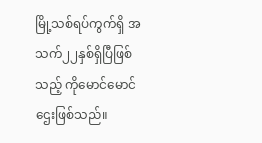မြို့သစ်ရပ်ကွက်ရှိ အသက်၂၂နှစ်ရှိပြီဖြစ်သည့် ကိုမောင်မောင်ဌေးဖြစ်သည်။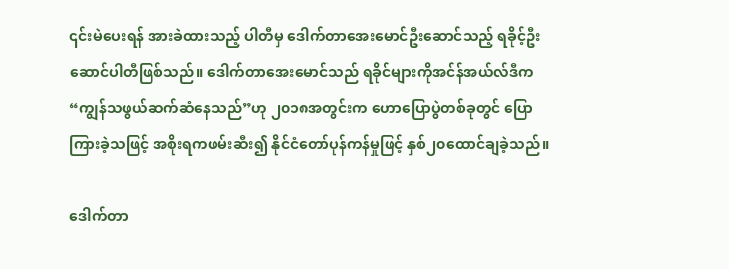၎င်းမဲပေးရန် အားခဲထားသည့် ပါတီမှ ဒေါက်တာအေးမောင်ဦးဆောင်သည့် ရခိုင့်ဦးဆောင်ပါတီဖြစ်သည်။ ဒေါက်တာအေးမောင်သည် ရခိုင်များကိုအင်န်အယ်လ်ဒီက “ကျွန်သဖွယ်ဆက်ဆံနေသည်”ဟု ၂၀၁၈အတွင်းက ဟောပြောပွဲတစ်ခုတွင် ပြောကြားခဲ့သဖြင့် အစိုးရကဖမ်းဆီး၍ နိုင်ငံတော်ပုန်ကန်မှုဖြင့် နှစ်၂၀ထောင်ချခဲ့သည်။

ဒေါက်တာ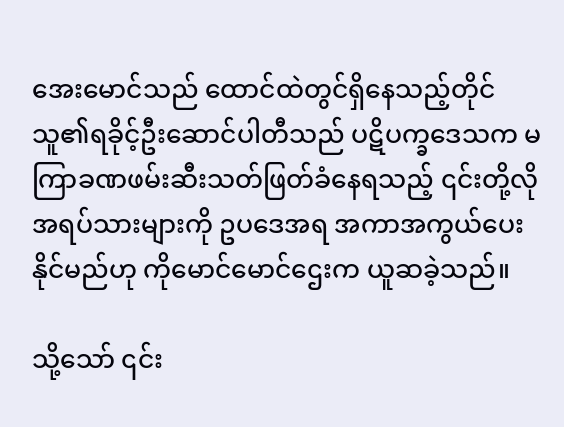အေးမောင်သည် ထောင်ထဲတွင်ရှိနေသည့်တိုင် သူ၏ရခိုင့်ဦးဆောင်ပါတီသည် ပဋိပက္ခဒေသက မကြာခဏဖမ်းဆီးသတ်ဖြတ်ခံနေရသည့် ၎င်းတို့လို အရပ်သားများကို ဥပဒေအရ အကာအကွယ်ပေးနိုင်မည်ဟု ကိုမောင်မောင်ဌေးက ယူဆခဲ့သည်။

သို့သော် ၎င်း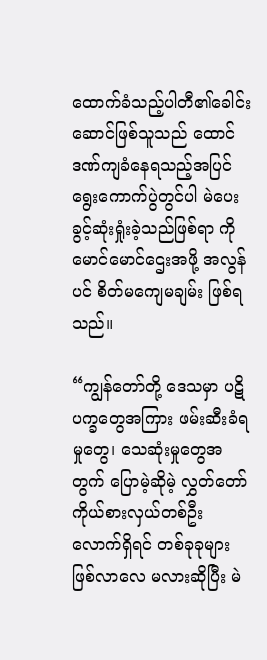ထောက်ခံသည့်ပါတီ၏ခေါင်းဆောင်ဖြစ်သူသည် ထောင်ဒဏ်ကျခံနေရသည့်အပြင် ရွေးကောက်ပွဲတွင်ပါ မဲပေးခွင့်ဆုံးရှုံးခဲ့သည်ဖြစ်ရာ ကိုမောင်မောင်ဌေးအဖို့ အလွန်ပင် စိတ်မကျေမချမ်း ဖြစ်ရသည်။

“ကျွန်တော်တို့ ဒေသမှာ ပဋိပက္ခတွေအကြား ဖမ်းဆီးခံရမှုတွေ၊ သေဆုံးမှုတွေအတွက် ပြောမဲ့ဆိုမဲ့ လွှတ်တော်ကိုယ်စားလှယ်တစ်ဦးလောက်ရှိရင် တစ်ခုခုများဖြစ်လာလေ မလားဆိုပြီး မဲ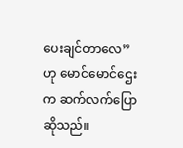ပေးချင်တာလေ” ဟု မောင်မောင်ဌေးက ဆက်လက်ပြောဆိုသည်။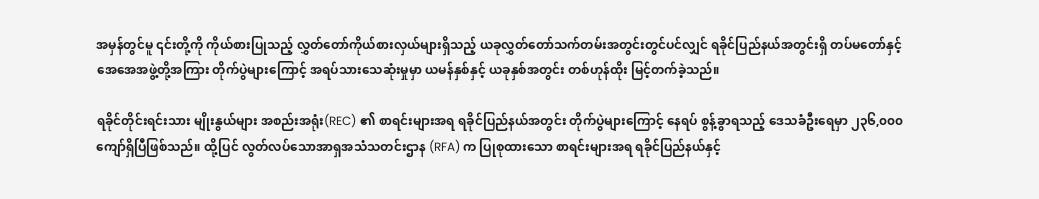အမှန်တွင်မူ ၎င်းတို့ကို ကိုယ်စားပြုသည့် လွှတ်တော်ကိုယ်စားလှယ်များရှိသည့် ယခုလွှတ်တော်သက်တမ်းအတွင်းတွင်ပင်လျှင် ရခိုင်ပြည်နယ်အတွင်းရှိ တပ်မတော်နှင့် အေအေအဖွဲ့တို့အကြား တိုက်ပွဲများကြောင့် အရပ်သားသေဆုံးမှုမှာ ယမန်နှစ်နှင့် ယခုနှစ်အတွင်း တစ်ဟုန်ထိုး မြင့်တက်ခဲ့သည်။

ရခိုင်တိုင်းရင်းသား မျိုးနွယ်များ အစည်းအရုံး(REC) ၏ စာရင်းများအရ ရခိုင်ပြည်နယ်အတွင်း တိုက်ပွဲများကြောင့် နေရပ် စွန့်ခွာရသည့် ဒေသခံဦးရေမှာ ၂၃၆,၀၀၀ကျော်ရှိပြီဖြစ်သည်။ ထို့ပြင် လွတ်လပ်သောအာရှအသံသတင်းဌာန (RFA) က ပြုစုထားသော စာရင်းများအရ ရခိုင်ပြည်နယ်နှင့်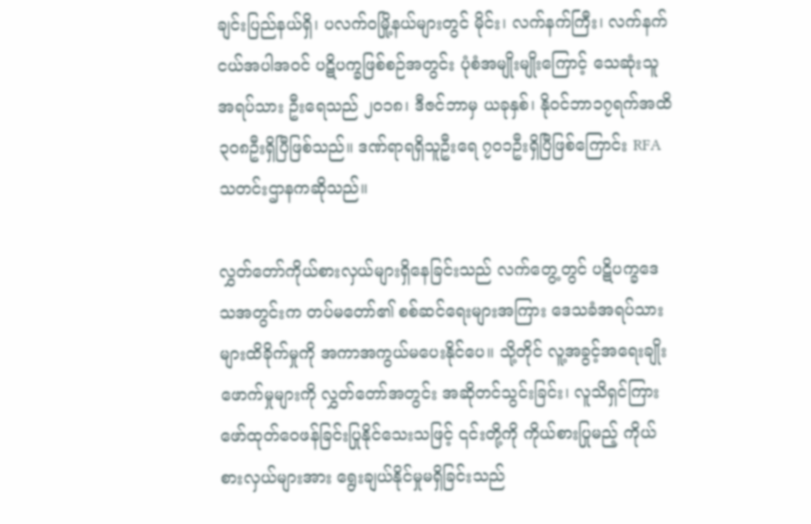ချင်းပြည်နယ်ရှိ၊ ပလက်ဝမြို့နယ်များတွင် မိုင်း၊ လက်နက်ကြီး၊ လက်နက်ငယ်အပါအဝင် ပဋိပက္ခဖြစ်စဉ်အတွင်း ပုံစံအမျိုးမျိုးကြောင့် သေဆုံးသူအရပ်သား ဦးရေသည် ၂၀၁၈၊ ဒီဇင်ဘာမှ ယခုနှစ်၊ နိုဝင်ဘာ၁၇ရက်အထိ ၃၀၈ဦးရှိပြီဖြစ်သည်။ ဒဏ်ရာရရှိသူဦးရေ ၇၀၁ဦးရှိပြီဖြစ်ကြောင်း RFA သတင်းဌာနကဆိုသည်။

လွှတ်တော်ကိုယ်စားလှယ်များရှိနေခြင်းသည် လက်တွေ့တွင် ပဋိပက္ခဒေသအတွင်းက တပ်မတော်၏ စစ်ဆင်ရေးများအကြား ဒေသခံအရပ်သားများထိခိုက်မှုကို အကာအကွယ်မပေးနိုင်ပေ။ သို့တိုင် လူ့အခွင့်အရေးချိုးဖောက်မှုများကို လွှတ်တော်အတွင်း အဆိုတင်သွင်းခြင်း၊ လူသိရှင်ကြား ဖော်ထုတ်ဝေဖန်ခြင်းပြုနိုင်သေးသဖြင့် ၎င်းတို့ကို ကိုယ်စားပြုမည့် ကိုယ်စားလှယ်များအား ရွေးချယ်နိုင်မှုမရှိခြင်းသည်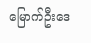မြောက်ဦးဒေ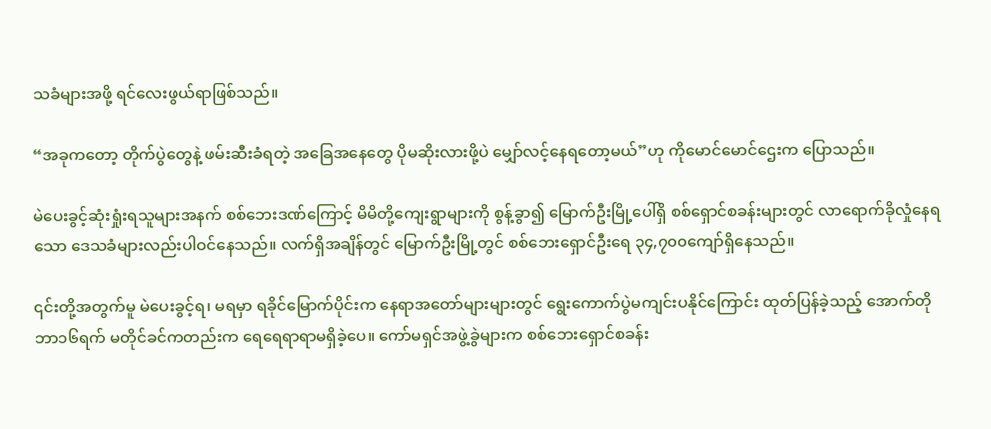သခံများအဖို့ ရင်လေးဖွယ်ရာဖြစ်သည်။

“အခုကတော့ တိုက်ပွဲတွေနဲ့ ဖမ်းဆီးခံရတဲ့ အခြေအနေတွေ ပိုမဆိုးလားဖို့ပဲ မျှော်လင့်နေရတော့မယ်”ဟု ကိုမောင်မောင်ဌေးက ပြောသည်။

မဲပေးခွင့်ဆုံးရှုံးရသူများအနက် စစ်ဘေးဒဏ်ကြောင့် မိမိတို့ကျေးရွာများကို စွန့်ခွာ၍ မြောက်ဦးမြို့ပေါ်ရှိ စစ်ရှောင်စခန်းများတွင် လာရောက်ခိုလှုံနေရသော ဒေသခံများလည်းပါဝင်နေသည်။ လက်ရှိအချိန်တွင် မြောက်ဦးမြို့တွင် စစ်ဘေးရှောင်ဦးရေ ၃၄,၇၀၀ကျော်ရှိနေသည်။

၎င်းတို့အတွက်မူ မဲပေးခွင့်ရ၊ မရမှာ ရခိုင်မြောက်ပိုင်းက နေရာအတော်များများတွင် ရွေးကောက်ပွဲမကျင်းပနိုင်ကြောင်း ထုတ်ပြန်ခဲ့သည့် အောက်တိုဘာ၁၆ရက် မတိုင်ခင်ကတည်းက ရေရေရာရာမရှိခဲ့ပေ။ ကော်မရှင်အဖွဲ့ခွဲများက စစ်ဘေးရှောင်စခန်း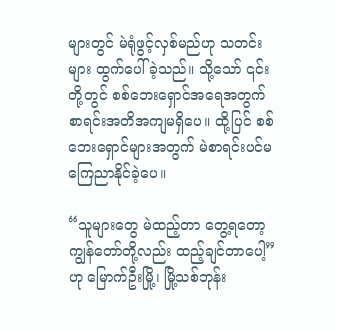များတွင် မဲရုံဖွင့်လှစ်မည်ဟု သတင်းများ ထွက်ပေါ်ခဲ့သည်။ သို့သော် ၎င်းတို့တွင် စစ်ဘေးရှောင်အရေအတွက် စာရင်းအတိအကျမရှိပေ။ ထို့ပြင် စစ်ဘေးရှောင်များအတွက် မဲစာရင်းပင်မကြေညာနိုင်ခဲ့ပေ။

“သူများတွေ မဲထည့်တာ တွေ့ရတော့ ကျွန်တော်တို့လည်း ထည့်ချင်တာပေါ့”ဟု မြောက်ဦးမြို့၊ မြို့သစ်ဘုန်း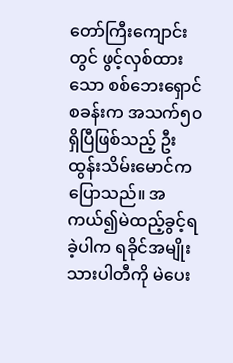တော်ကြီးကျောင်းတွင် ဖွင့်လှစ်ထားသော စစ်ဘေးရှောင်စခန်းက အသက်၅၀ရှိပြီဖြစ်သည့် ဦးထွန်းသိမ်းမောင်က ပြောသည်။ အကယ်၍မဲထည့်ခွင့်ရခဲ့ပါက ရခိုင်အမျိုးသားပါတီကို မဲပေး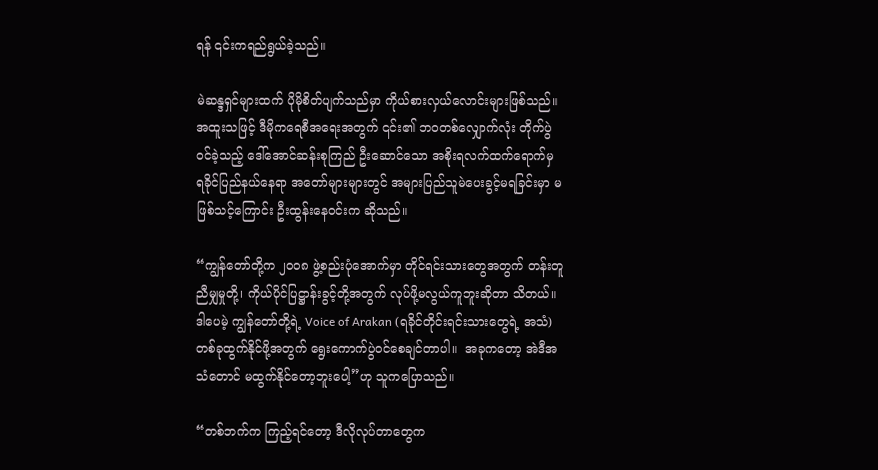ရန် ၎င်းကရည်ရွယ်ခဲ့သည်။

မဲဆန္ဒရှင်များထက် ပိုမိုစိတ်ပျက်သည်မှာ ကိုယ်စားလှယ်လောင်းများဖြစ်သည်။ အထူးသဖြင့် ဒီမိုကရေစီအရေးအတွက် ၎င်း၏ ဘဝတစ်လျှောက်လုံး တိုက်ပွဲဝင်ခဲ့သည့် ဒေါ်အောင်ဆန်းစုကြည် ဦးဆောင်သော အစိုးရလက်ထက်ရောက်မှ ရခိုင်ပြည်နယ်နေရာ အတော်များများတွင် အများပြည်သူမဲပေးခွင့်မရခြင်းမှာ မဖြစ်သင့်ကြောင်း ဦးထွန်းနေဝင်းက ဆိုသည်။

“ကျွန်တော်တို့က ၂၀၀၈ ဖွဲ့စည်းပုံအောက်မှာ တိုင်ရင်းသားတွေအတွက် တန်းတူညီမျှမှုတို့၊ ကိုယ်ပိုင်ပြဋ္ဌာန်းခွင့်တို့အတွက် လုပ်ဖို့မလွယ်ကူဘူးဆိုတာ သိတယ်။ ဒါပေမဲ့ ကျွန်တော်တို့ရဲ့ Voice of Arakan (ရခိုင်တိုင်းရင်းသားတွေရဲ့ အသံ) တစ်ခုထွက်နိုင်ဖို့အတွက် ရွေးကောက်ပွဲဝင်စေချင်တာပါ။  အခုကတော့ အဲဒီအသံတောင် မထွက်နိုင်တော့ဘူးပေါ့”ဟု သူကပြောသည်။

“တစ်ဘက်က ကြည့်ရင်တော့ ဒီလိုလုပ်တာတွေက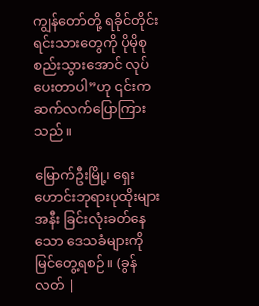ကျွန်တော်တို့ ရခိုင်တိုင်းရင်းသားတွေကို ပိုမိုစုစည်းသွားအောင် လုပ်ပေးတာပါ”ဟု ၎င်းကဆက်လက်ပြောကြားသည်။

မြောက်ဦးမြို့၊ ရှေးဟောင်းဘုရားပုထိုးများအနီး ခြင်းလုံးခတ်နေသော ဒေသခံများကို မြင်တွေ့ရစဉ်။ (ခွန်လတ် |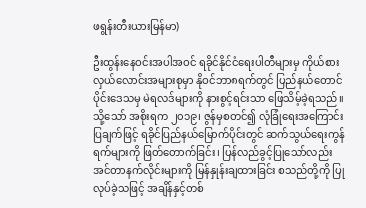ဖရွန်းတီးယားမြန်မာ)

ဦးထွန်းနေဝင်းအပါအဝင် ရခိုင်နိုင်ငံရေးပါတီများမှ ကိုယ်စားလှယ်လောင်းအများစုမှာ နိုဝင်ဘာ၈ရက်တွင် ပြည်နယ်တောင်ပိုင်းဒေသမှ မဲရလဒ်များကို နားစွင့်ရင်းသာ ဖြေသိမ့်ခဲ့ရသည်။ သို့သော် အစိုးရက ၂၀၁၉၊ ဇွန်မှစတင်၍ လုံခြုံရေးအကြောင်းပြချက်ဖြင့် ရခိုင်ပြည်နယ်မြောက်ပိုင်းတွင် ဆက်သွယ်ရေးကွန်ရက်များကို ဖြတ်တောက်ခြင်း၊ ပြန်လည်ခွင့်ပြုသော်လည်း အင်တာနက်လိုင်းများကို မြန်နှုန်းချထားခြင်း စသည်တို့ကို ပြုလုပ်ခဲ့သဖြင့် အချိန်နှင့်တစ်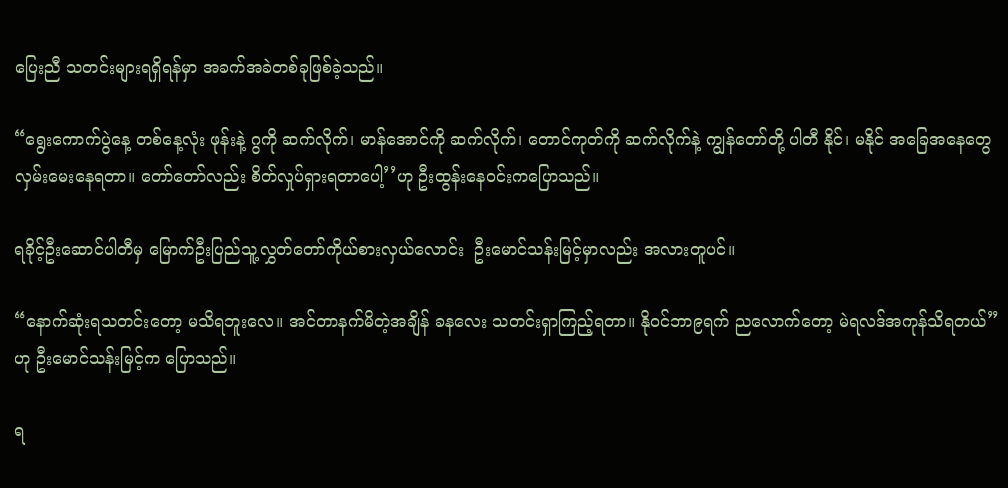ပြေးညီ သတင်းများရရှိရန်မှာ အခက်အခဲတစ်ခုဖြစ်ခဲ့သည်။

“ရွေးကောက်ပွဲနေ့ တစ်နေ့လုံး ဖုန်းနဲ့ ဂွကို ဆက်လိုက်၊ မာန်အောင်ကို ဆက်လိုက်၊ တောင်ကုတ်ကို ဆက်လိုက်နဲ့ ကျွန်တော်တို့ ပါတီ နိုင်၊ မနိုင် အခြေအနေတွေလှမ်းမေးနေရတာ။ တော်တော်လည်း စိတ်လှုပ်ရှားရတာပေါ့’’ဟု ဦးထွန်းနေဝင်းကပြောသည်။

ရခိုင့်ဦးဆောင်ပါတီမှ မြောက်ဦးပြည်သူ့လွှတ်တော်ကိုယ်စားလှယ်လောင်း  ဦးမောင်သန်းမြင့်မှာလည်း အလားတူပင်။

“နောက်ဆုံးရသတင်းတော့ မသိရဘူးလေ။ အင်တာနက်မိတဲ့အချိန် ခနလေး သတင်းရှာကြည့်ရတာ။ နိုဝင်ဘာ၉ရက် ညလောက်တော့ မဲရလဒ်အကုန်သိရတယ်”ဟု ဦးမောင်သန်းမြင့်က ပြောသည်။

ရ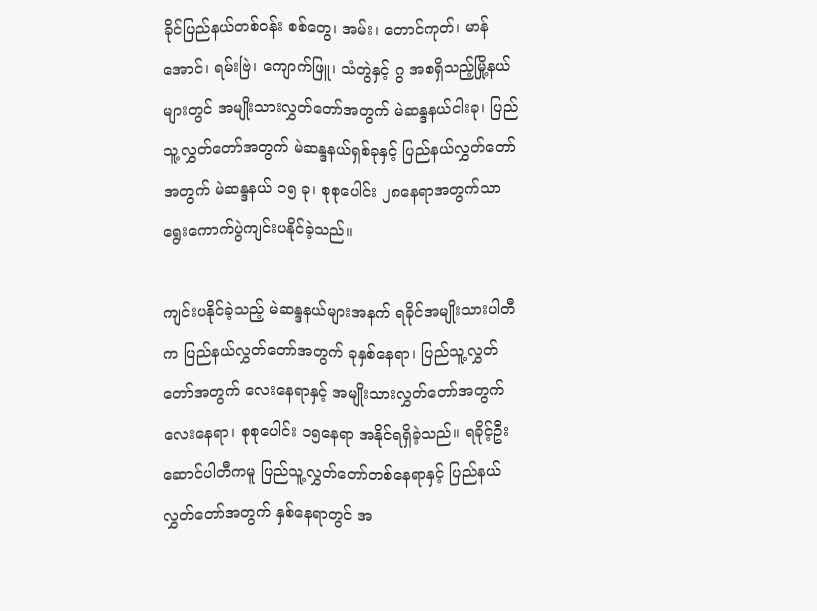ခိုင်ပြည်နယ်တစ်ဝန်း စစ်တွေ၊ အမ်း၊ တောင်ကုတ်၊ မာန်အောင်၊ ရမ်းဗြဲ၊ ကျောက်ဖြူ၊ သံတွဲနှင့် ဂွ အစရှိသည့်မြို့နယ်များတွင် အမျိုးသားလွှတ်တော်အတွက် မဲဆန္ဒနယ်ငါးခု၊ ပြည်သူ့လွှတ်တော်အတွက် မဲဆန္ဒနယ်ရှစ်ခုနှင့် ပြည်နယ်လွှတ်တော်အတွက် မဲဆန္ဒနယ် ၁၅ ခု၊ စုစုပေါင်း ၂၈နေရာအတွက်သာ ရွေးကောက်ပွဲကျင်းပနိုင်ခဲ့သည်။

ကျင်းပနိုင်ခဲ့သည့် မဲဆန္ဒနယ်များအနက် ရခိုင်အမျိုးသားပါတီက ပြည်နယ်လွှတ်တော်အတွက် ခုနှစ်နေရာ၊ ပြည်သူ့လွှတ်တော်အတွက် လေးနေရာနှင့် အမျိုးသားလွှတ်တော်အတွက် လေးနေရာ၊ စုစုပေါင်း ၁၅နေရာ အနိုင်ရရှိခဲ့သည်။ ရခိုင့်ဦးဆောင်ပါတီကမူ ပြည်သူ့လွှတ်တော်တစ်နေရာနှင့် ပြည်နယ်လွှတ်တော်အတွက် နှစ်နေရာတွင် အ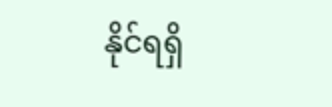နိုင်ရရှိ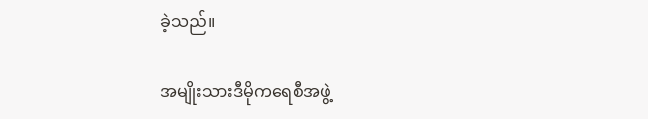ခဲ့သည်။

အမျိုးသားဒီမိုကရေစီအဖွဲ့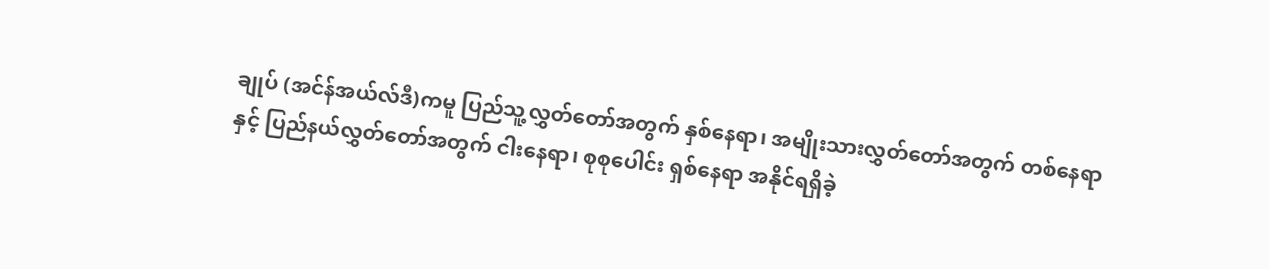ချုပ် (အင်န်အယ်လ်ဒီ)ကမူ ပြည်သူ့လွှတ်တော်အတွက် နှစ်နေရာ၊ အမျိုးသားလွှတ်တော်အတွက် တစ်နေရာနှင့် ပြည်နယ်လွှတ်တော်အတွက် ငါးနေရာ၊ စုစုပေါင်း ရှစ်နေရာ အနိုင်ရရှိခဲ့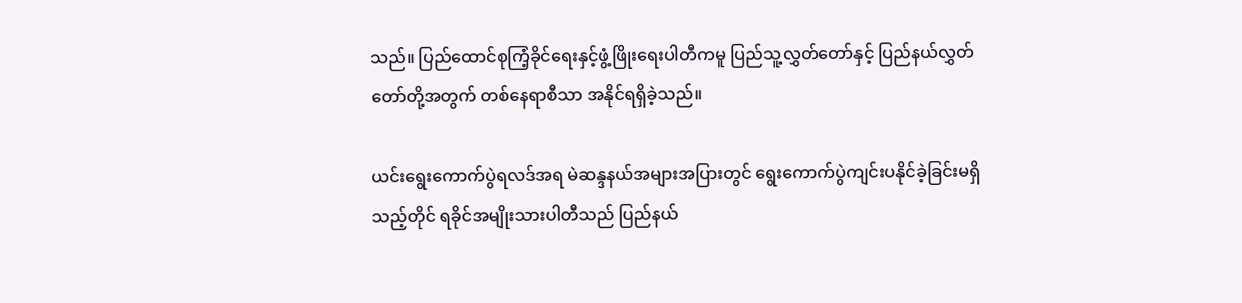သည်။ ပြည်ထောင်စုကြံ့ခိုင်ရေးနှင့်ဖွံ့ဖြိုးရေးပါတီကမူ ပြည်သူ့လွှတ်တော်နှင့် ပြည်နယ်လွှတ်တော်တို့အတွက် တစ်နေရာစီသာ အနိုင်ရရှိခဲ့သည်။

ယင်းရွေးကောက်ပွဲရလဒ်အရ မဲဆန္ဒနယ်အများအပြားတွင် ရွေးကောက်ပွဲကျင်းပနိုင်ခဲ့ခြင်းမရှိသည့်တိုင် ရခိုင်အမျိုးသားပါတီသည် ပြည်နယ်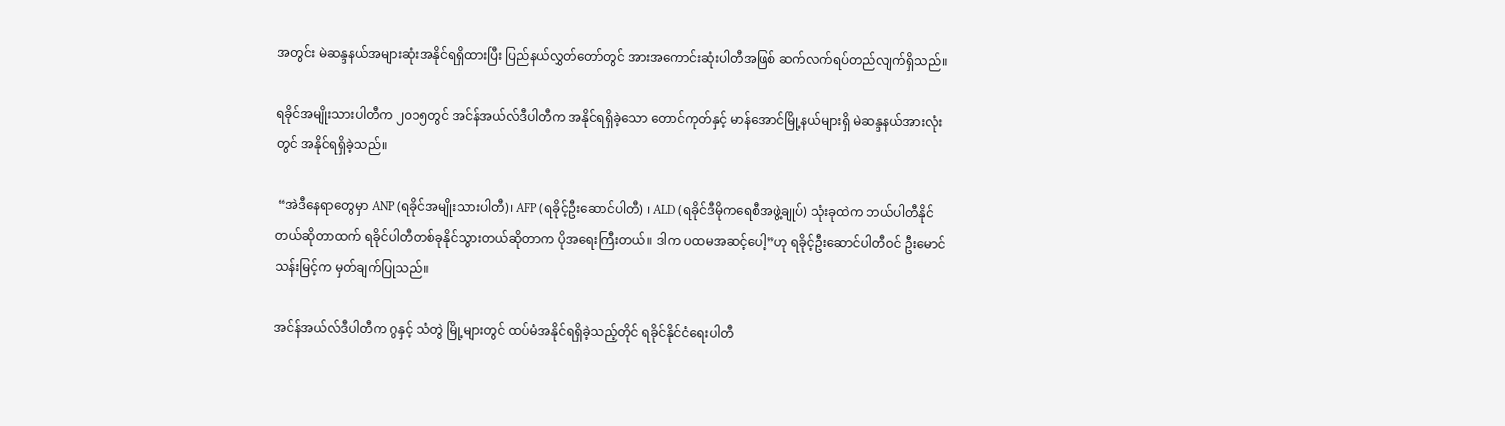အတွင်း မဲဆန္ဒနယ်အများဆုံးအနိုင်ရရှိထားပြီး ပြည်နယ်လွှတ်တော်တွင် အားအကောင်းဆုံးပါတီအဖြစ် ဆက်လက်ရပ်တည်လျက်ရှိသည်။

ရခိုင်အမျိုးသားပါတီက ၂၀၁၅တွင် အင်န်အယ်လ်ဒီပါတီက အနိုင်ရရှိခဲ့သော တောင်ကုတ်နှင့် မာန်အောင်မြို့နယ်များရှိ မဲဆန္ဒနယ်အားလုံးတွင် အနိုင်ရရှိခဲ့သည်။

 “အဲဒီနေရာတွေမှာ ANP (ရခိုင်အမျိုးသားပါတီ)၊ AFP (ရခိုင့်ဦးဆောင်ပါတီ) ၊ ALD (ရခိုင်ဒီမိုကရေစီအဖွဲ့ချုပ်) သုံးခုထဲက ဘယ်ပါတီနိုင်တယ်ဆိုတာထက် ရခိုင်ပါတီတစ်ခုနိုင်သွားတယ်ဆိုတာက ပိုအရေးကြီးတယ်။ ဒါက ပထမအဆင့်ပေါ့”ဟု ရခိုင့်ဦးဆောင်ပါတီဝင် ဦးမောင်သန်းမြင့်က မှတ်ချက်ပြုသည်။

အင်န်အယ်လ်ဒီပါတီက ဂွနှင့် သံတွဲ မြို့များတွင် ထပ်မံအနိုင်ရရှိခဲ့သည့်တိုင် ရခိုင်နိုင်ငံရေးပါတီ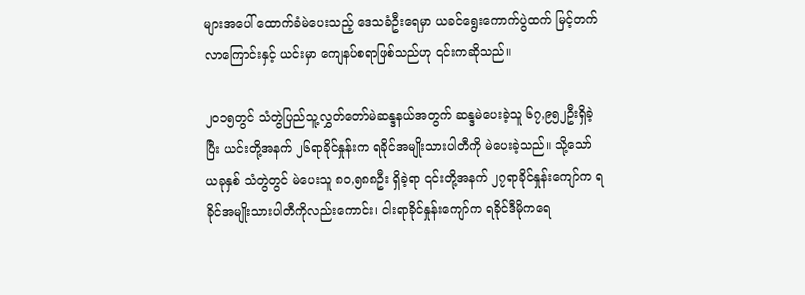များအပေါ် ထောက်ခံမဲပေးသည့် ဒေသခံဦးရေမှာ ယခင်ရွေးကောက်ပွဲထက် မြင့်တက်လာကြောင်းနှင့် ယင်းမှာ ကျေနပ်စရာဖြစ်သည်ဟု ၎င်းကဆိုသည်။

၂၀၁၅တွင် သံတွဲပြည်သူ့လွှတ်တော်မဲဆန္ဒနယ်အတွက် ဆန္ဒမဲပေးခဲ့သူ ၆၇,၉၅၂ဦးရှိခဲ့ပြီး ယင်းတို့အနက် ၂၆ရာခိုင်နှုန်းက ရခိုင်အမျိုးသားပါတီကို မဲပေးခဲ့သည်။ သို့သော် ယခုနှစ် သံတွဲတွင် မဲပေးသူ ၈၀,၅၈၈ဦး ရှိခဲ့ရာ ၎င်းတို့အနက် ၂၇ရာခိုင်နှုန်းကျော်က ရခိုင်အမျိုးသားပါတီကိုလည်းကောင်း၊ ငါးရာခိုင်နှုန်းကျော်က ရခိုင်ဒီမိုကရေ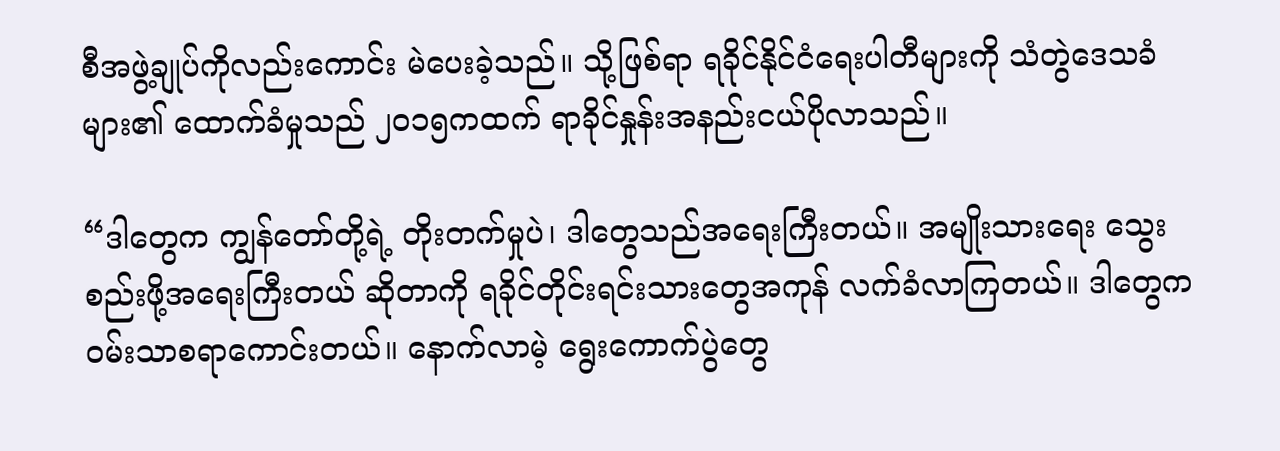စီအဖွဲ့ချုပ်ကိုလည်းကောင်း မဲပေးခဲ့သည်။ သို့ဖြစ်ရာ ရခိုင်နိုင်ငံရေးပါတီများကို သံတွဲဒေသခံများ၏ ထောက်ခံမှုသည် ၂၀၁၅ကထက် ရာခိုင်နှုန်းအနည်းငယ်ပိုလာသည်။

“ဒါတွေက ကျွန်တော်တို့ရဲ့ တိုးတက်မှုပဲ၊ ဒါတွေသည်အရေးကြီးတယ်။ အမျိုးသားရေး သွေးစည်းဖို့အရေးကြီးတယ် ဆိုတာကို ရခိုင်တိုင်းရင်းသားတွေအကုန် လက်ခံလာကြတယ်။ ဒါတွေက ဝမ်းသာစရာကောင်းတယ်။ နောက်လာမဲ့ ရွေးကောက်ပွဲတွေ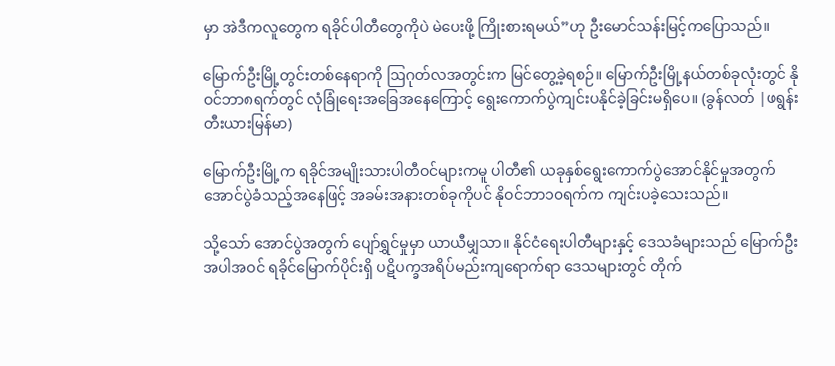မှာ အဲဒီကလူတွေက ရခိုင်ပါတီတွေကိုပဲ မဲပေးဖို့ ကြိုးစားရမယ်”ဟု ဦးမောင်သန်းမြင့်ကပြောသည်။

မြောက်ဦးမြို့တွင်းတစ်နေရာကို ဩဂုတ်လအတွင်းက မြင်တွေ့ခဲ့ရစဉ်။ မြောက်ဦးမြို့နယ်တစ်ခုလုံးတွင် နိုဝင်ဘာ၈ရက်တွင် လုံခြုံရေးအခြေအနေကြောင့် ရွေးကောက်ပွဲကျင်းပနိုင်ခဲ့ခြင်းမရှိပေ။ (ခွန်လတ် |ဖရွန်းတီးယားမြန်မာ)

မြောက်ဦးမြို့က ရခိုင်အမျိုးသားပါတီဝင်များကမူ ပါတီ၏ ယခုနှစ်ရွေးကောက်ပွဲအောင်နိုင်မှုအတွက် အောင်ပွဲခံသည့်အနေဖြင့် အခမ်းအနားတစ်ခုကိုပင် နိုဝင်ဘာ၁၀ရက်က ကျင်းပခဲ့သေးသည်။

သို့သော် အောင်ပွဲအတွက် ပျော်ရွှင်မှုမှာ ယာယီမျှသာ။ နိုင်ငံရေးပါတီများနှင့် ဒေသခံများသည် မြောက်ဦးအပါအဝင် ရခိုင်မြောက်ပိုင်းရှိ ပဋိပက္ခအရိပ်မည်းကျရောက်ရာ ဒေသများတွင် တိုက်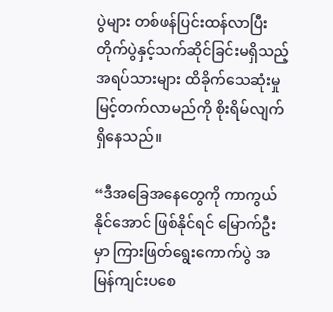ပွဲများ တစ်ဖန်ပြင်းထန်လာပြီး တိုက်ပွဲနှင့်သက်ဆိုင်ခြင်းမရှိသည့် အရပ်သားများ ထိခိုက်သေဆုံးမှု မြင့်တက်လာမည်ကို စိုးရိမ်လျက်ရှိနေသည်။

“ဒီအခြေအနေတွေကို ကာကွယ်နိုင်အောင် ဖြစ်နိုင်ရင် မြောက်ဦးမှာ ကြားဖြတ်ရွေးကောက်ပွဲ အမြန်ကျင်းပစေ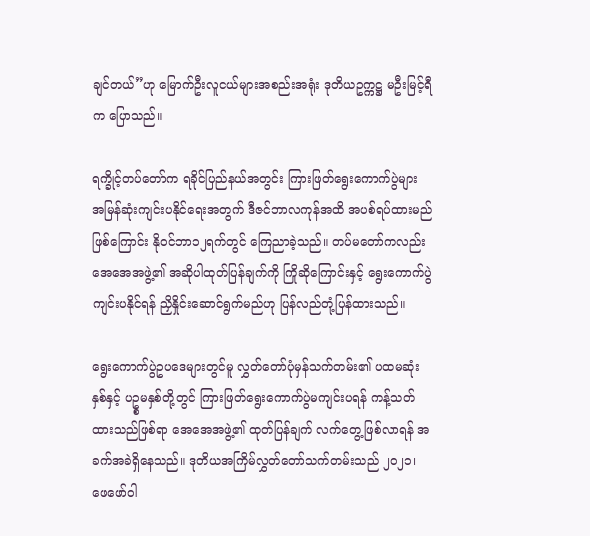ချင်တယ်”ဟု မြောက်ဦးလူငယ်များအစည်းအရုံး ဒုတိယဥက္ကဋ္ဌ မဦးမြင့်ရီက ပြောသည်။

ရက္ခိုင့်တပ်တော်က ရခိုင်ပြည်နယ်အတွင်း ကြားဖြတ်ရွေးကောက်ပွဲများ အမြန်ဆုံးကျင်းပနိုင်ရေးအတွက် ဒီဇင်ဘာလကုန်အထိ အပစ်ရပ်ထားမည်ဖြစ်ကြောင်း နိုဝင်ဘာ၁၂ရက်တွင် ကြေညာခဲ့သည်။ တပ်မတော်ကလည်း အေအေအဖွဲ့၏ အဆိုပါထုတ်ပြန်ချက်ကို ကြိုဆိုကြောင်းနှင့် ရွေးကောက်ပွဲ ကျင်းပနိုင်ရန် ညှိနှိုင်းဆောင်ရွက်မည်ဟု ပြန်လည်တုံ့ပြန်ထားသည်။

ရွေးကောက်ပွဲဥပဒေများတွင်မူ လွှတ်တော်ပုံမှန်သက်တမ်း၏ ပထမဆုံးနှစ်နှင့် ပဥ္စမနှစ်တို့တွင် ကြားဖြတ်ရွေးကောက်ပွဲမကျင်းပရန် ကန့်သတ်ထားသည်ဖြစ်ရာ အေအေအဖွဲ့၏ ထုတ်ပြန်ချက် လက်တွေ့ဖြစ်လာရန် အခက်အခဲရှိနေသည်။ ဒုတိယအကြိမ်လွှတ်တော်သက်တမ်းသည် ၂၀၂၁၊ ဖေဖော်ဝါ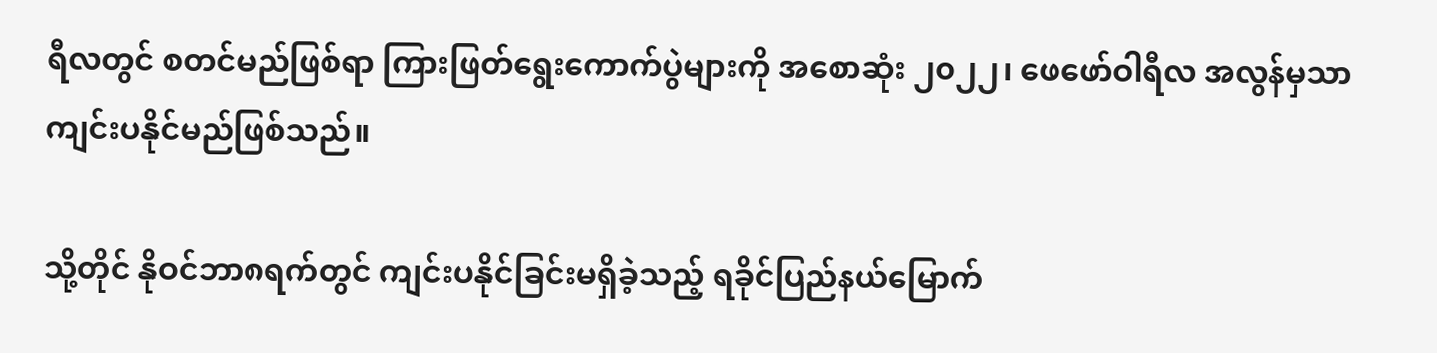ရီလတွင် စတင်မည်ဖြစ်ရာ ကြားဖြတ်ရွေးကောက်ပွဲများကို အစောဆုံး ၂၀၂၂၊ ဖေဖော်ဝါရီလ အလွန်မှသာ ကျင်းပနိုင်မည်ဖြစ်သည်။

သို့တိုင် နိုဝင်ဘာ၈ရက်တွင် ကျင်းပနိုင်ခြင်းမရှိခဲ့သည့် ရခိုင်ပြည်နယ်မြောက်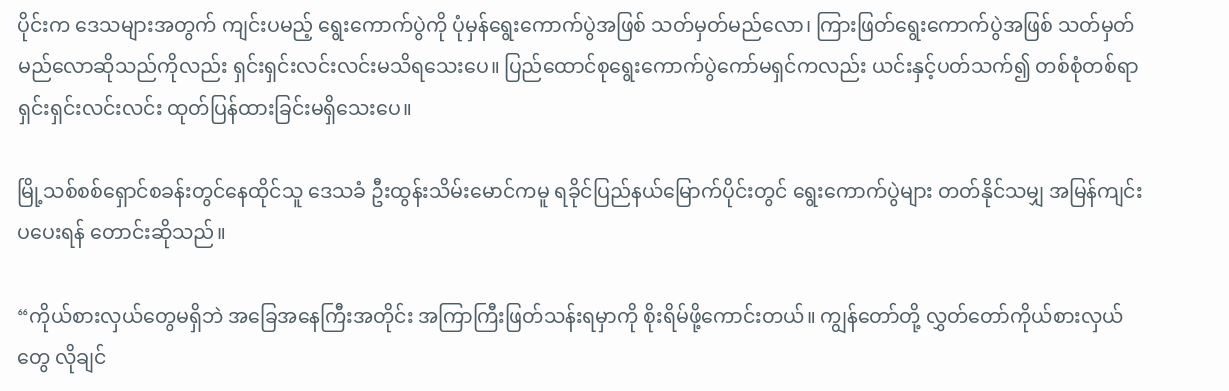ပိုင်းက ဒေသများအတွက် ကျင်းပမည့် ရွေးကောက်ပွဲကို ပုံမှန်ရွေးကောက်ပွဲအဖြစ် သတ်မှတ်မည်လော၊ ကြားဖြတ်ရွေးကောက်ပွဲအဖြစ် သတ်မှတ်မည်လောဆိုသည်ကိုလည်း ရှင်းရှင်းလင်းလင်းမသိရသေးပေ။ ပြည်ထောင်စုရွေးကောက်ပွဲကော်မရှင်ကလည်း ယင်းနှင့်ပတ်သက်၍ တစ်စုံတစ်ရာ ရှင်းရှင်းလင်းလင်း ထုတ်ပြန်ထားခြင်းမရှိသေးပေ။

မြို့သစ်စစ်ရှောင်စခန်းတွင်နေထိုင်သူ ဒေသခံ ဦးထွန်းသိမ်းမောင်ကမူ ရခိုင်ပြည်နယ်မြောက်ပိုင်းတွင် ရွေးကောက်ပွဲများ တတ်နိုင်သမျှ အမြန်ကျင်းပပေးရန် တောင်းဆိုသည်။

“ကိုယ်စားလှယ်တွေမရှိဘဲ အခြေအနေကြီးအတိုင်း အကြာကြီးဖြတ်သန်းရမှာကို စိုးရိမ်ဖို့ကောင်းတယ်။ ကျွန်တော်တို့ လွှတ်တော်ကိုယ်စားလှယ်တွေ လိုချင်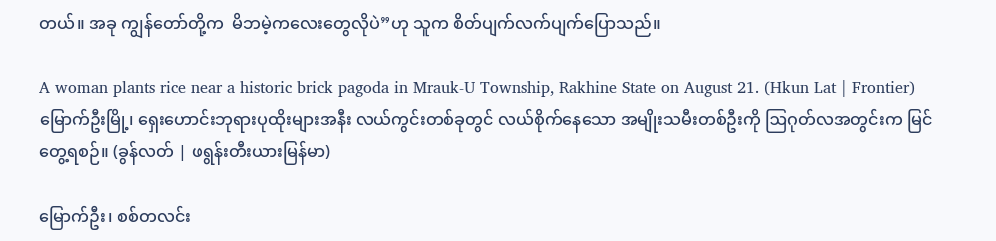တယ်။ အခု ကျွန်တော်တို့က  မိဘမဲ့ကလေးတွေလိုပဲ”ဟု သူက စိတ်ပျက်လက်ပျက်ပြောသည်။

A woman plants rice near a historic brick pagoda in Mrauk-U Township, Rakhine State on August 21. (Hkun Lat | Frontier)
မြောက်ဦးမြို့၊ ရှေးဟောင်းဘုရားပုထိုးများအနီး လယ်ကွင်းတစ်ခုတွင် လယ်စိုက်နေသော အမျိုးသမီးတစ်ဦးကို ဩဂုတ်လအတွင်းက မြင်တွေ့ရစဉ်။ (ခွန်လတ် | ဖရွန်းတီးယားမြန်မာ)

မြောက်ဦး၊ စစ်တလင်း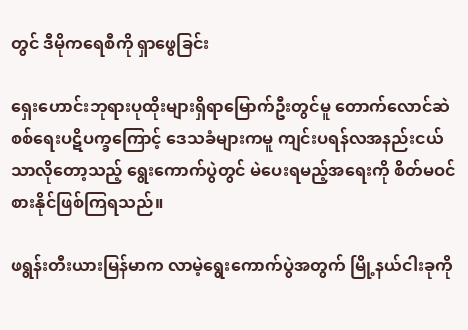တွင် ဒီမိုကရေစီကို ရှာဖွေခြင်း

ရှေးဟောင်းဘုရားပုထိုးများရှိရာမြောက်ဦးတွင်မူ တောက်လောင်ဆဲ စစ်ရေးပဋိပက္ခကြောင့် ဒေသခံများကမူ ကျင်းပရန်လအနည်းငယ်သာလိုတော့သည့် ရွေးကောက်ပွဲတွင် မဲပေးရမည့်အရေးကို စိတ်မဝင်စားနိုင်ဖြစ်ကြရသည်။

ဖရွန်းတီးယားမြန်မာက လာမဲ့ရွေးကောက်ပွဲအတွက် မြို့နယ်ငါးခုကို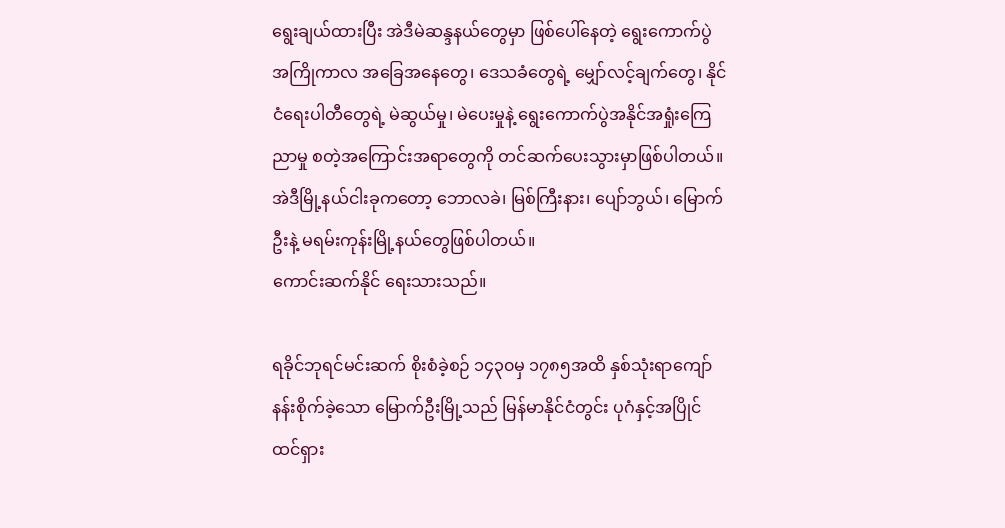ရွေးချယ်ထားပြီး အဲဒီမဲဆန္ဒနယ်တွေမှာ ဖြစ်ပေါ်နေတဲ့ ရွေးကောက်ပွဲအကြိုကာလ အခြေအနေတွေ၊ ဒေသခံတွေရဲ့ မျှော်လင့်ချက်တွေ၊ နိုင်ငံရေးပါတီတွေရဲ့ မဲဆွယ်မှု၊ မဲပေးမှုနဲ့ ရွေးကောက်ပွဲအနိုင်အရှုံးကြေညာမှု စတဲ့အကြောင်းအရာတွေကို တင်ဆက်ပေးသွားမှာဖြစ်ပါတယ်။ အဲဒီမြို့နယ်ငါးခုကတော့ ဘောလခဲ၊ မြစ်ကြီးနား၊ ပျော်ဘွယ်၊ မြောက်ဦးနဲ့ မရမ်းကုန်းမြို့နယ်တွေဖြစ်ပါတယ်။
ကောင်းဆက်နိုင် ရေးသားသည်။

ရခိုင်ဘုရင်မင်းဆက် စိုးစံခဲ့စဉ် ၁၄၃၀မှ ၁၇၈၅အထိ နှစ်သုံးရာကျော် နန်းစိုက်ခဲ့သော မြောက်ဦးမြို့သည် မြန်မာနိုင်ငံတွင်း ပုဂံနှင့်အပြိုင် ထင်ရှား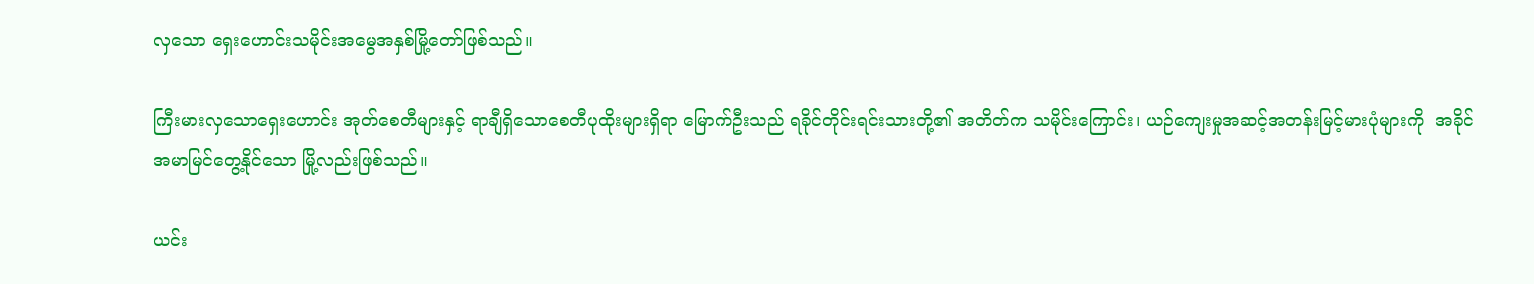လှသော ရှေးဟောင်းသမိုင်းအမွေအနှစ်မြို့တော်ဖြစ်သည်။

ကြီးမားလှသောရှေးဟောင်း အုတ်စေတီများနှင့် ရာချီရှိသောစေတီပုထိုးများရှိရာ မြောက်ဦးသည် ရခိုင်တိုင်းရင်းသားတို့၏ အတိတ်က သမိုင်းကြောင်း၊ ယဉ်ကျေးမှုအဆင့်အတန်းမြင့်မားပုံများကို  အခိုင်အမာမြင်တွေ့နိုင်သော မြို့လည်းဖြစ်သည်။

ယင်း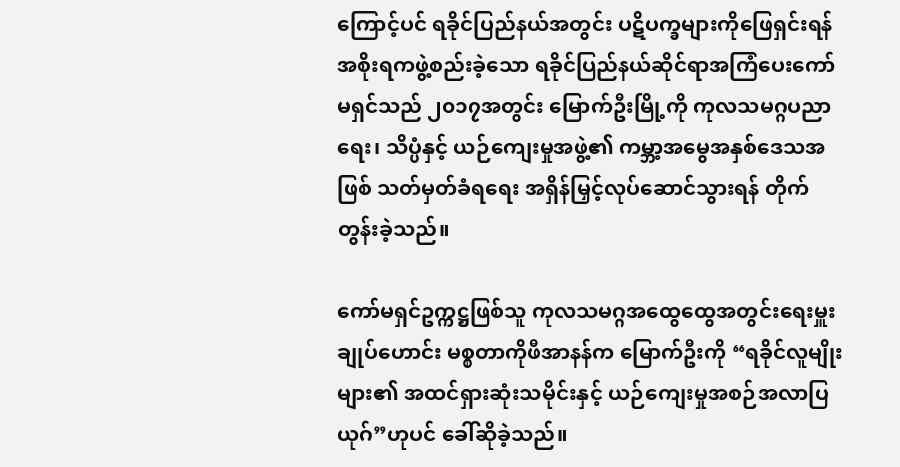ကြောင့်ပင် ရခိုင်ပြည်နယ်အတွင်း ပဋိပက္ခများကိုဖြေရှင်းရန် အစိုးရကဖွဲ့စည်းခဲ့သော ရခိုင်ပြည်နယ်ဆိုင်ရာအကြံပေးကော်မရှင်သည် ၂၀၁၇အတွင်း မြောက်ဦးမြို့ကို ကုလသမဂ္ဂပညာရေး၊ သိပ္ပံနှင့် ယဉ်ကျေးမှုအဖွဲ့၏ ကမ္ဘာ့အမွေအနှစ်ဒေသအဖြစ် သတ်မှတ်ခံရရေး အရှိန်မြှင့်လုပ်ဆောင်သွားရန် တိုက်တွန်းခဲ့သည်။

ကော်မရှင်ဥက္ကဋ္ဌဖြစ်သူ ကုလသမဂ္ဂအထွေထွေအတွင်းရေးမှူးချုပ်ဟောင်း မစ္စတာကိုဖီအာနန်က မြောက်ဦးကို “ရခိုင်လူမျိုးများ၏ အထင်ရှားဆုံးသမိုင်းနှင့် ယဉ်ကျေးမှုအစဉ်အလာပြယုဂ်”ဟုပင် ခေါ်ဆိုခဲ့သည်။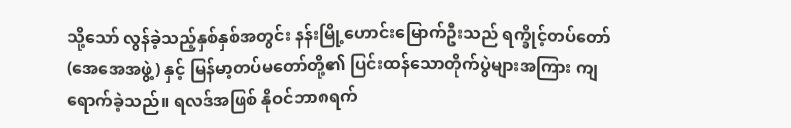သို့သော် လွန်ခဲ့သည့်နှစ်နှစ်အတွင်း နန်းမြို့ဟောင်းမြောက်ဦးသည် ရက္ခိုင့်တပ်တော် (အေအေအဖွဲ့) နှင့် မြန်မာ့တပ်မတော်တို့၏ ပြင်းထန်သောတိုက်ပွဲများအကြား ကျရောက်ခဲ့သည်။ ရလဒ်အဖြစ် နိုဝင်ဘာ၈ရက်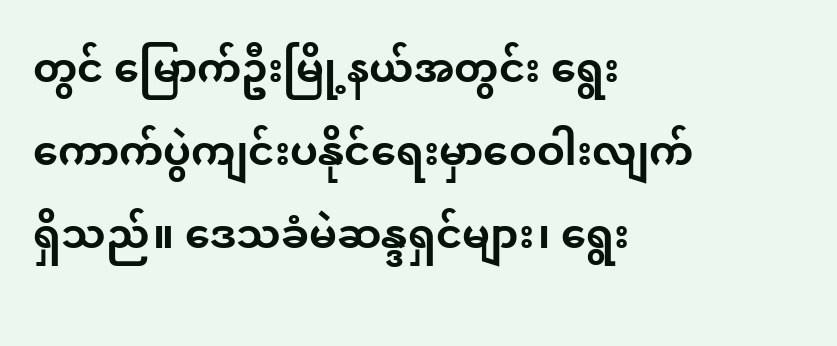တွင် မြောက်ဦးမြို့နယ်အတွင်း ရွေးကောက်ပွဲကျင်းပနိုင်ရေးမှာဝေဝါးလျက်ရှိသည်။ ဒေသခံမဲဆန္ဒရှင်များ၊ ရွေး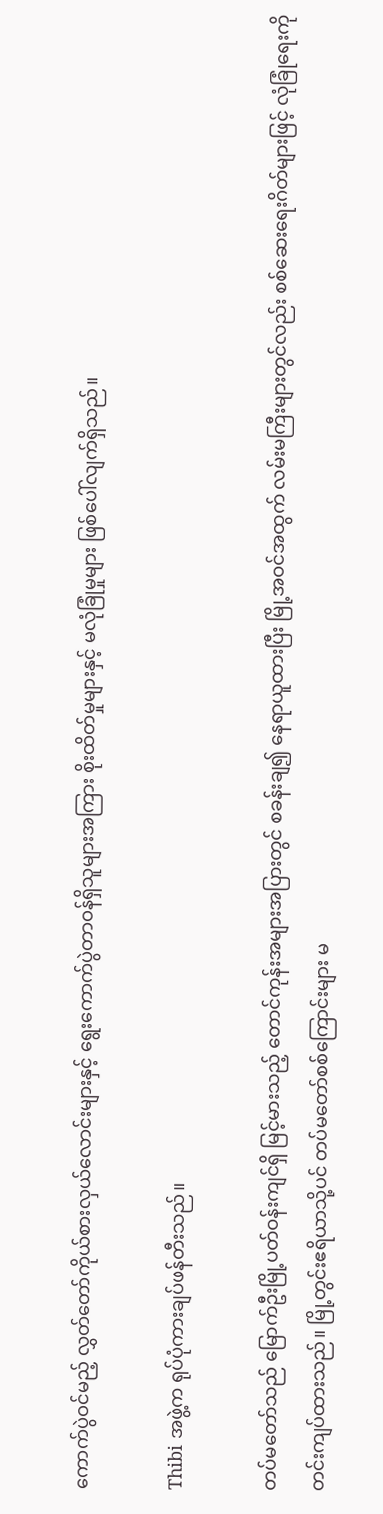ကောက်ပွဲဝင်မည့် လွှတ်တော်ကိုယ်စားလှယ်လောင်းများနှင့် ရွေးကောက်ပွဲတာဝန်ရှိသူများအကြား စိုးထိတ်မှုများနှင့် မလုံခြုံမှုများ ဖြစ်ပေါ်လျက်ရှိသည်။

Thibi အဖွဲ့က ရုပ်ပုံကားချပ်ဖန်တီးသည်။

တပ်မတော်သည် မြောက်ဦးမြို့ပတ်ဝန်းကျင်ရှိ မြင့်မားသည့် တောင်ကုန်းအများအပြားတွင် စခန်းချ၍ နေရာယူထားပြီး မြို့အဝင်အထွက် လမ်းမကြီးများတွင်လည်း စစ်ဆေးရေးဂိတ်များဖြင့် လုံခြုံရေးကို တင်းကျပ်ထားသည်။ မြို့တွင်းဧရိယာသို့ပင် တပ်မတော်စစ်ကြောင်းများ မ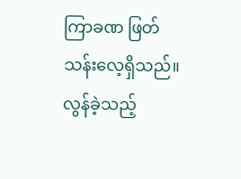ကြာခဏ ဖြတ်သန်းလေ့ရှိသည်။ လွန်ခဲ့သည့်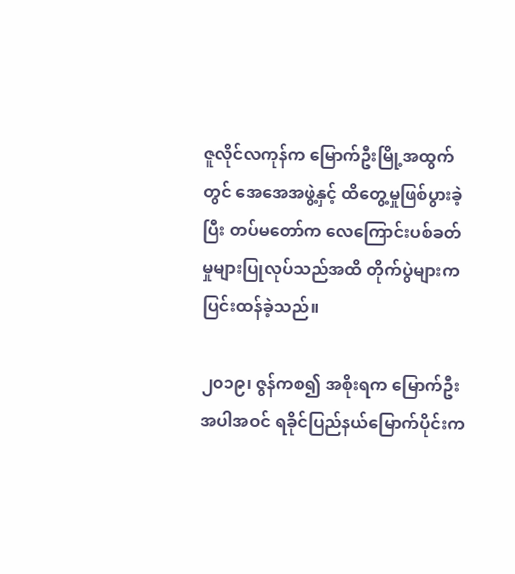ဇူလိုင်လကုန်က မြောက်ဦးမြို့အထွက်တွင် အေအေအဖွဲ့နှင့် ထိတွေ့မှုဖြစ်ပွားခဲ့ပြီး တပ်မတော်က လေကြောင်းပစ်ခတ်မှုများပြုလုပ်သည်အထိ တိုက်ပွဲများက ပြင်းထန်ခဲ့သည်။

၂၀၁၉၊ ဇွန်ကစ၍ အစိုးရက မြောက်ဦးအပါအဝင် ရခိုင်ပြည်နယ်မြောက်ပိုင်းက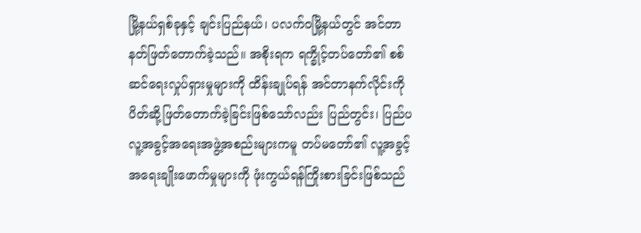မြို့နယ်ရှစ်ခုနှင့် ချင်းပြည်နယ်၊ ပလက်ဝမြို့နယ်တွင် အင်တာနတ်ဖြတ်တောက်ခဲ့သည်။ အစိုးရက ရက္ခိုင့်တပ်တော်၏ စစ်ဆင်ရေးလှုပ်ရှားမှုများကို ထိန်းချုပ်ရန် အင်တာနက်လိုင်းကို ပိတ်ဆို့ဖြတ်တောက်ခဲ့ခြင်းဖြစ်သော်လည်း ပြည်တွင်း၊ ပြည်ပလူ့အခွင့်အရေးအဖွဲ့အစည်းများကမူ တပ်မတော်၏ လူ့အခွင့်အရေးချိုးဖောက်မှုများကို ဖုံးကွယ်ရန်ကြိုးစားခြင်းဖြစ်သည်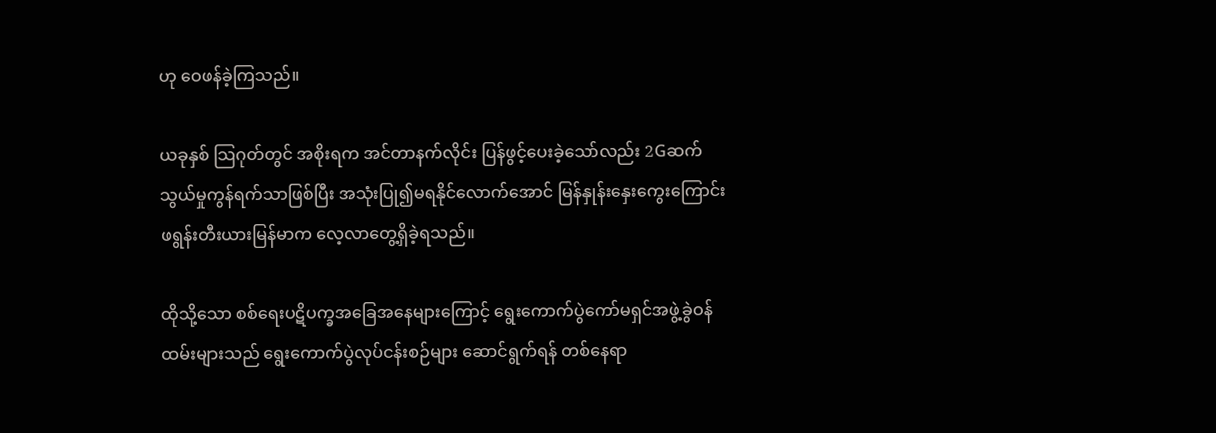ဟု ဝေဖန်ခဲ့ကြသည်။

ယခုနှစ် သြဂုတ်တွင် အစိုးရက အင်တာနက်လိုင်း ပြန်ဖွင့်ပေးခဲ့သော်လည်း 2Gဆက်သွယ်မှုကွန်ရက်သာဖြစ်ပြီး အသုံးပြု၍မရနိုင်လောက်အောင် မြန်နှုန်းနှေးကွေးကြောင်း ဖရွန်းတီးယားမြန်မာက လေ့လာတွေ့ရှိခဲ့ရသည်။

ထိုသို့သော စစ်ရေးပဋိပက္ခအခြေအနေများကြောင့် ရွေးကောက်ပွဲကော်မရှင်အဖွဲ့ခွဲဝန်ထမ်းများသည် ရွေးကောက်ပွဲလုပ်ငန်းစဉ်များ ဆောင်ရွက်ရန် တစ်နေရာ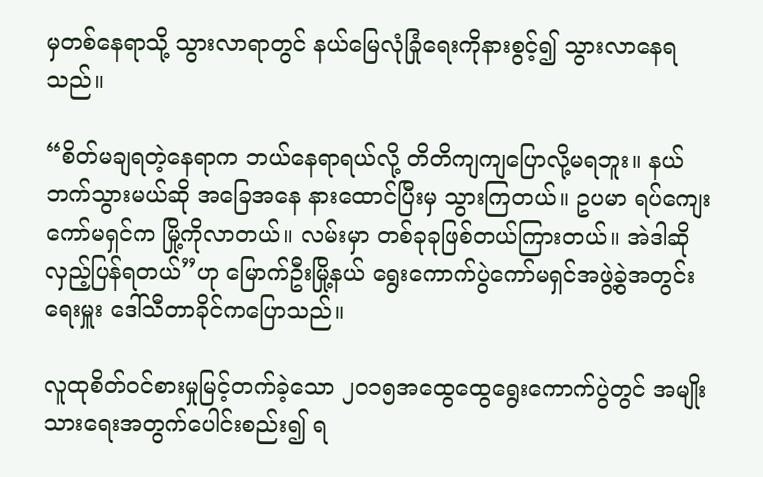မှတစ်နေရာသို့ သွားလာရာတွင် နယ်မြေလုံခြုံရေးကိုနားစွင့်၍ သွားလာနေရသည်။

“စိတ်မချရတဲ့နေရာက ဘယ်နေရာရယ်လို့ တိတိကျကျပြောလို့မရဘူး။ နယ်ဘက်သွားမယ်ဆို အခြေအနေ နားထောင်ပြီးမှ သွားကြတယ်။ ဥပမာ ရပ်ကျေးကော်မရှင်က မြို့ကိုလာတယ်။ လမ်းမှာ တစ်ခုခုဖြစ်တယ်ကြားတယ်။ အဲဒါဆို လှည့်ပြန်ရတယ်”ဟု မြောက်ဦးမြို့နယ် ရွေးကောက်ပွဲကော်မရှင်အဖွဲ့ခွဲအတွင်းရေးမှူး ဒေါ်သီတာခိုင်ကပြောသည်။

လူထုစိတ်ဝင်စားမှုမြင့်တက်ခဲ့သော ၂၀၁၅အထွေထွေရွေးကောက်ပွဲတွင် အမျိုးသားရေးအတွက်ပေါင်းစည်း၍ ရ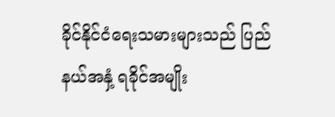ခိုင်နိုင်ငံရေးသမားများသည် ပြည်နယ်အနှံ့ ရခိုင်အမျိုး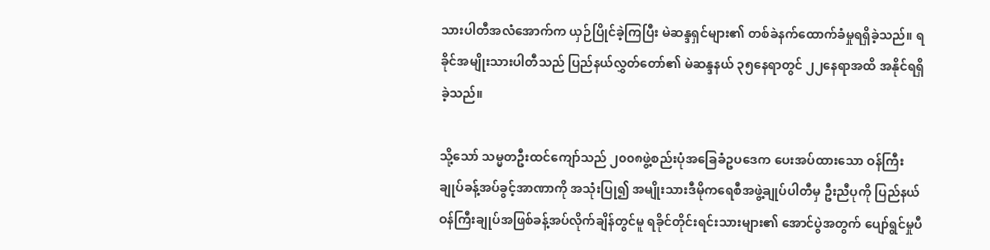သားပါတီအလံအောက်က ယှဉ်ပြိုင်ခဲ့ကြပြီး မဲဆန္ဒရှင်များ၏ တစ်ခဲနက်ထောက်ခံမှုရရှိခဲ့သည်။ ရခိုင်အမျိုးသားပါတီသည် ပြည်နယ်လွှတ်တော်၏ မဲဆန္ဒနယ် ၃၅နေရာတွင် ၂၂နေရာအထိ အနိုင်ရရှိခဲ့သည်။

သို့သော် သမ္မတဦးထင်ကျော်သည် ၂၀၀၈ဖွဲ့စည်းပုံအခြေခံဥပဒေက ပေးအပ်ထားသော ဝန်ကြီးချုပ်ခန့်အပ်ခွင့်အာဏာကို အသုံးပြု၍ အမျိုးသားဒီမိုကရေစီအဖွဲ့ချုပ်ပါတီမှ ဦးညီပုကို ပြည်နယ်ဝန်ကြီးချုပ်အဖြစ်ခန့်အပ်လိုက်ချိန်တွင်မူ ရခိုင်တိုင်းရင်းသားများ၏ အောင်ပွဲအတွက် ပျော်ရွင်မှုပီ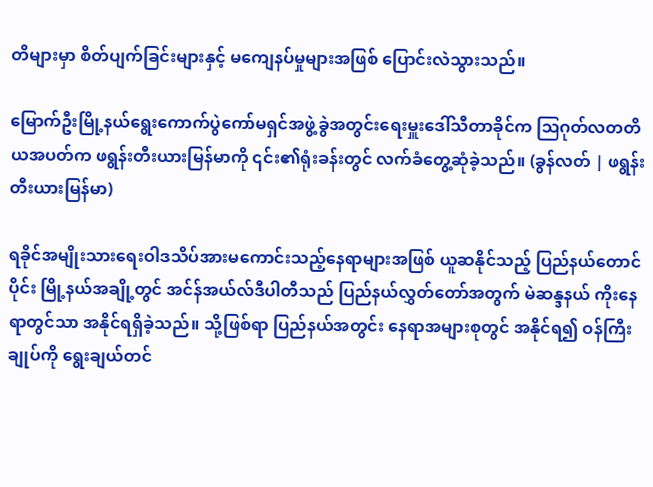တိများမှာ စိတ်ပျက်ခြင်းများနှင့် မကျေနပ်မှုများအဖြစ် ပြောင်းလဲသွားသည်။

မြောက်ဦးမြို့နယ်ရွေးကောက်ပွဲကော်မရှင်အဖွဲ့ခွဲအတွင်းရေးမှူးဒေါ်သီတာခိုင်က ဩဂုတ်လတတိယအပတ်က ဖရွန်းတီးယားမြန်မာကို ၎င်း၏ရုံးခန်းတွင် လက်ခံတွေ့ဆုံခဲ့သည်။ (ခွန်လတ် | ဖရွန်းတီးယားမြန်မာ)

ရခိုင်အမျိုးသားရေးဝါဒသိပ်အားမကောင်းသည့်နေရာများအဖြစ် ယူဆနိုင်သည့် ပြည်နယ်တောင်ပိုင်း မြို့နယ်အချို့တွင် အင်န်အယ်လ်ဒီပါတီသည် ပြည်နယ်လွှတ်တော်အတွက် မဲဆန္ဒနယ် ကိုးနေရာတွင်သာ အနိုင်ရရှိခဲ့သည်။ သို့ဖြစ်ရာ ပြည်နယ်အတွင်း နေရာအများစုတွင် အနိုင်ရ၍ ဝန်ကြီးချုပ်ကို ရွေးချယ်တင်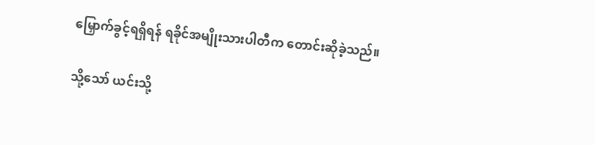မြှောက်ခွင့်ရရှိရန် ရခိုင်အမျိုးသားပါတီက တောင်းဆိုခဲ့သည်။

သို့သော် ယင်းသို့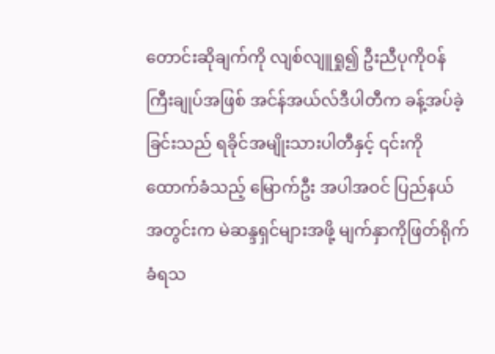တောင်းဆိုချက်ကို လျစ်လျူရှု၍ ဦးညီပုကိုဝန်ကြီးချုပ်အဖြစ် အင်န်အယ်လ်ဒီပါတီက ခန့်အပ်ခဲ့ခြင်းသည် ရခိုင်အမျိုးသားပါတီနှင့် ၎င်းကိုထောက်ခံသည့် မြောက်ဦး အပါအဝင် ပြည်နယ်အတွင်းက မဲဆန္ဒရှင်များအဖို့ မျက်နှာကိုဖြတ်ရိုက်ခံရသ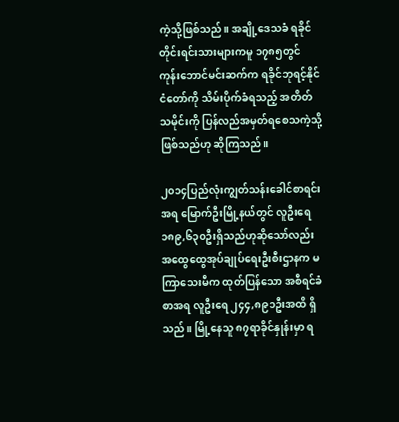ကဲ့သို့ဖြစ်သည်။ အချို့ဒေသခံ ရခိုင်တိုင်းရင်းသားများကမူ ၁၇၈၅တွင် ကုန်းဘောင်မင်းဆက်က ရခိုင်ဘုရင့်နိုင်ငံတော်ကို သိမ်းပိုက်ခံရသည့် အတိတ်သမိုင်းကို ပြန်လည်အမှတ်ရစေသကဲ့သို့ ဖြစ်သည်ဟု ဆိုကြသည်။

၂၀၁၄ပြည်လုံးကျွတ်သန်းခေါင်စာရင်းအရ မြောက်ဦးမြို့နယ်တွင် လူဦးရေ ၁၈၉,၆၃၀ဦးရှိသည်ဟုဆိုသော်လည်း အထွေထွေအုပ်ချုပ်ရေးဦးစီးဌာနက မကြာသေးမီက ထုတ်ပြန်သော အစီရင်ခံစာအရ လူဦးရေ ၂၄၄,၈၉၁ဦးအထိ ရှိသည်။ မြို့နေသူ ၈၇ရာခိုင်နှုန်းမှာ ရ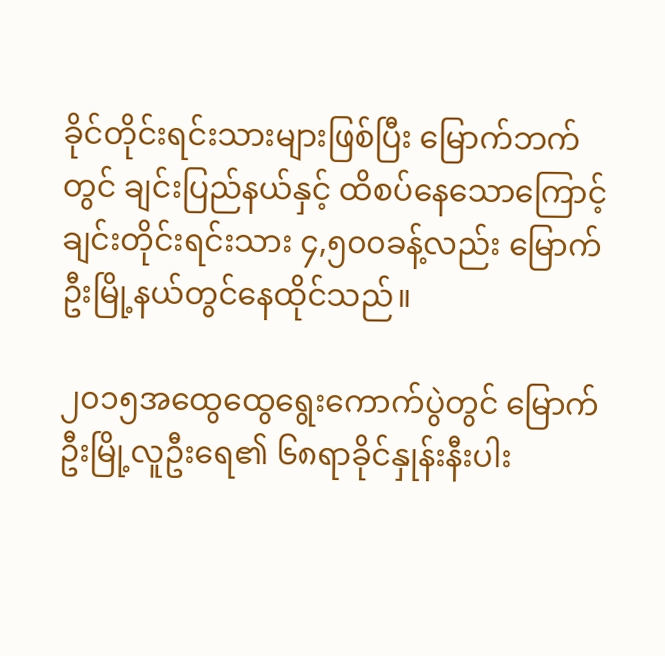ခိုင်တိုင်းရင်းသားများဖြစ်ပြီး မြောက်ဘက်တွင် ချင်းပြည်နယ်နှင့် ထိစပ်နေသောကြောင့် ချင်းတိုင်းရင်းသား ၄,၅၀၀ခန့်လည်း မြောက်ဦးမြို့နယ်တွင်နေထိုင်သည်။

၂၀၁၅အထွေထွေရွေးကောက်ပွဲတွင် မြောက်ဦးမြို့လူဦးရေ၏ ၆၈ရာခိုင်နှုန်းနီးပါး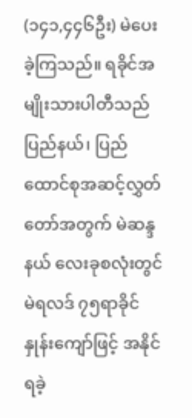(၁၄၁,၄၄၆ဦး) မဲပေးခဲ့ကြသည်။ ရခိုင်အမျိုးသားပါတီသည် ပြည်နယ်၊ ပြည်ထောင်စုအဆင့်လွှတ်တော်အတွက် မဲဆန္ဒနယ် လေးခုစလုံးတွင် မဲရလဒ် ၇၅ရာခိုင်နှုန်းကျော်ဖြင့် အနိုင်ရခဲ့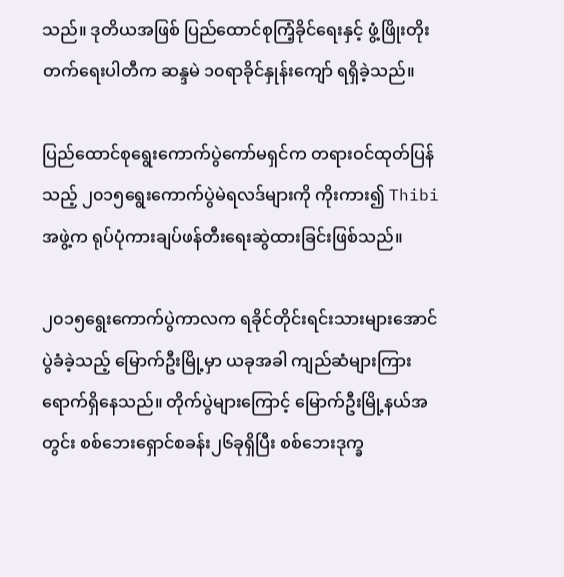သည်။ ဒုတိယအဖြစ် ပြည်ထောင်စုကြံ့ခိုင်ရေးနှင့် ဖွံ့ဖြိုးတိုးတက်ရေးပါတီက ဆန္ဒမဲ ၁၀ရာခိုင်နှုန်းကျော် ရရှိခဲ့သည်။

ပြည်ထောင်စုရွေးကောက်ပွဲကော်မရှင်က တရားဝင်ထုတ်ပြန်သည့် ၂၀၁၅ရွေးကောက်ပွဲမဲရလဒ်များကို ကိုးကား၍ Thibi အဖွဲ့က ရုပ်ပုံကားချပ်ဖန်တီးရေးဆွဲထားခြင်းဖြစ်သည်။

၂၀၁၅ရွေးကောက်ပွဲကာလက ရခိုင်တိုင်းရင်းသားများအောင်ပွဲခံခဲ့သည့် မြောက်ဦးမြို့မှာ ယခုအခါ ကျည်ဆံများကြား ရောက်ရှိနေသည်။ တိုက်ပွဲများကြောင့် မြောက်ဦးမြို့နယ်အတွင်း စစ်ဘေးရှောင်စခန်း၂၆ခုရှိပြီး စစ်ဘေးဒုက္ခ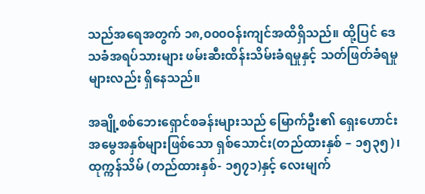သည်အရေအတွက် ၁၈,၀၀၀ဝန်းကျင်အထိရှိသည်။ ထို့ပြင် ဒေသခံအရပ်သားများ ဖမ်းဆီးထိန်းသိမ်းခံရမှုနှင့် သတ်ဖြတ်ခံရမှုများလည်း ရှိနေသည်။

အချို့စစ်ဘေးရှောင်စခန်းများသည် မြောက်ဦး၏ ရှေးဟောင်းအမွေအနှစ်များဖြစ်သော ရှစ်သောင်း(တည်ထားနှစ် – ၁၅၃၅)၊ ထုက္ကန်သိမ် (တည်ထားနှစ်- ၁၅၇၁)နှင့် လေးမျက်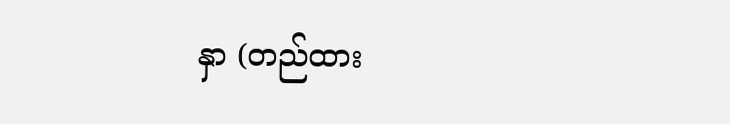နှာ (တည်ထား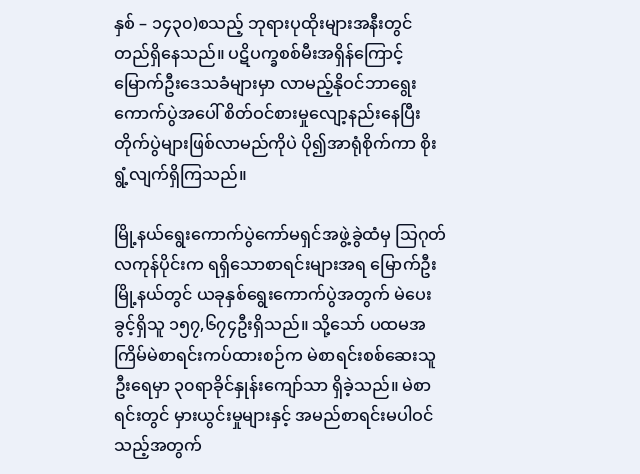နှစ် – ၁၄၃၀)စသည့် ဘုရားပုထိုးများအနီးတွင် တည်ရှိနေသည်။ ပဋိပက္ခစစ်မီးအရှိန်ကြောင့် မြောက်ဦးဒေသခံများမှာ လာမည့်နိုဝင်ဘာရွေးကောက်ပွဲအပေါ် စိတ်ဝင်စားမှုလျော့နည်းနေပြီး တိုက်ပွဲများဖြစ်လာမည်ကိုပဲ ပို၍အာရုံစိုက်ကာ စိုးရွံ့လျက်ရှိကြသည်။

မြို့နယ်ရွေးကောက်ပွဲကော်မရှင်အဖွဲ့ခွဲထံမှ သြဂုတ်လကုန်ပိုင်းက ရရှိသောစာရင်းများအရ မြောက်ဦးမြို့နယ်တွင် ယခုနှစ်ရွေးကောက်ပွဲအတွက် မဲပေးခွင့်ရှိသူ ၁၅၇,၆၇၄ဦးရှိသည်။ သို့သော် ပထမအကြိမ်မဲစာရင်းကပ်ထားစဉ်က မဲစာရင်းစစ်ဆေးသူဦးရေမှာ ၃၀ရာခိုင်နှုန်းကျော်သာ ရှိခဲ့သည်။ မဲစာရင်းတွင် မှားယွင်းမှုများနှင့် အမည်စာရင်းမပါဝင်သည့်အတွက်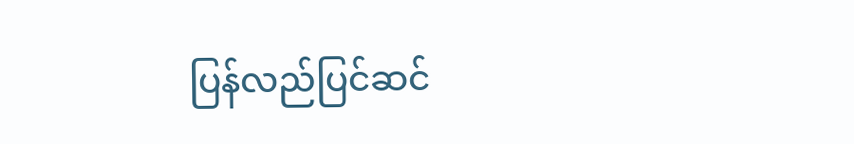ပြန်လည်ပြင်ဆင်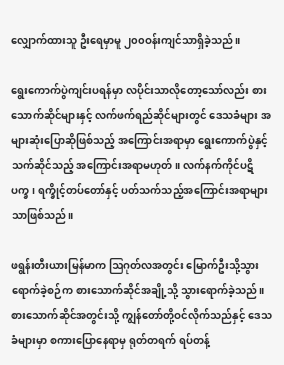လျှောက်ထားသူ ဦးရေမှာမူ ၂၀၀ဝန်းကျင်သာရှိခဲ့သည်။

ရွေးကောက်ပွဲကျင်းပရန်မှာ လပိုင်းသာလိုတော့သော်လည်း စားသောက်ဆိုင်များနှင့် လက်ဖက်ရည်ဆိုင်များတွင် ဒေသခံများ အများဆုံးပြောဆိုဖြစ်သည့် အကြောင်းအရာမှာ ရွေးကောက်ပွဲနှင့်သက်ဆိုင်သည့် အကြောင်းအရာမဟုတ်။ လက်နက်ကိုင်ပဋိပက္ခ၊ ရက္ခိုင့်တပ်တော်နှင့် ပတ်သက်သည့်အကြောင်းအရာများသာဖြစ်သည်။

ဖရွန်းတီးယားမြန်မာက ဩဂုတ်လအတွင်း မြောက်ဦးသို့သွားရောက်ခဲ့စဉ်က စားသောက်ဆိုင်အချို့သို့ သွားရောက်ခဲ့သည်။ စားသောက်ဆိုင်အတွင်းသို့ ကျွန်တော်တို့ဝင်လိုက်သည်နှင့် ဒေသခံများမှာ စကားပြောနေရာမှ ရုတ်တရက် ရပ်တန့်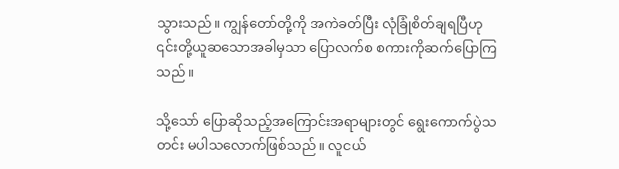သွားသည်။ ကျွန်တော်တို့ကို အကဲခတ်ပြီး လုံခြုံစိတ်ချရပြီဟု ၎င်းတို့ယူဆသောအခါမှသာ ပြောလက်စ စကားကိုဆက်ပြောကြသည်။

သို့သော် ပြောဆိုသည့်အကြောင်းအရာများတွင် ရွေးကောက်ပွဲသတင်း မပါသလောက်ဖြစ်သည်။ လူငယ်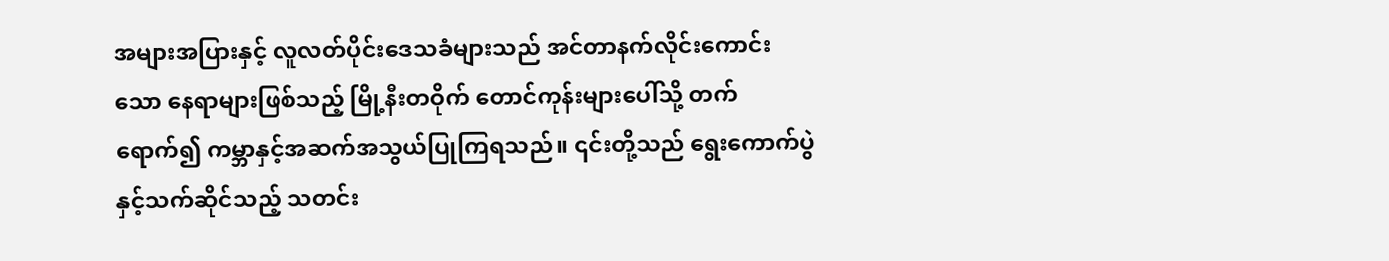အများအပြားနှင့် လူလတ်ပိုင်းဒေသခံများသည် အင်တာနက်လိုင်းကောင်းသော နေရာများဖြစ်သည့် မြို့နီးတဝိုက် တောင်ကုန်းများပေါ်သို့ တက်ရောက်၍ ကမ္ဘာနှင့်အဆက်အသွယ်ပြုကြရသည်။ ၎င်းတို့သည် ရွေးကောက်ပွဲနှင့်သက်ဆိုင်သည့် သတင်း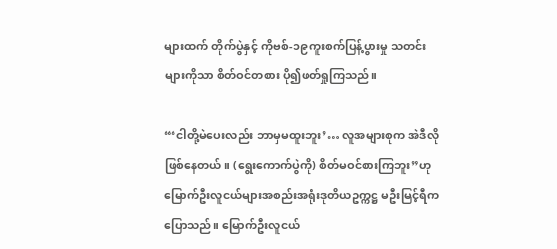များထက် တိုက်ပွဲနှင့် ကိုဗစ်-၁၉ကူးစက်ပြန့်ပွားမှု သတင်းများကိုသာ စိတ်ဝင်တစား ပို၍ဖတ်ရှုကြသည်။

“‘ငါတို့မဲပေးလည်း ဘာမှမထူးဘူး’… လူအများစုက အဲဒီလိုဖြစ်နေတယ်။ (ရွေးကောက်ပွဲကို) စိတ်မဝင်စားကြဘူး”ဟု မြောက်ဦးလူငယ်များအစည်းအရုံးဒုတိယဥက္ကဋ္ဌ မဦးမြင့်ရီက ပြောသည်။ မြောက်ဦးလူငယ်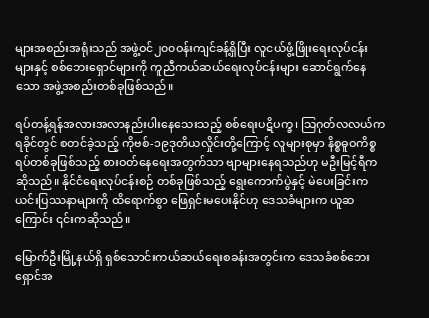များအစည်းအရုံးသည် အဖွဲ့ဝင်၂၀၀ဝန်းကျင်ခန့်ရှိပြီး လူငယ်ဖွံ့ဖြိုးရေးလုပ်ငန်းများနှင့် စစ်ဘေးရှောင်များကို ကူညီကယ်ဆယ်ရေးလုပ်ငန်းများ ဆောင်ရွက်နေသော အဖွဲ့အစည်းတစ်ခုဖြစ်သည်။

ရပ်တန့်ရန်အလားအလာနည်းပါးနေသေးသည့် စစ်ရေးပဋိပက္ခ၊ သြဂုတ်လလယ်က ရခိုင်တွင် စတင်ခဲ့သည့် ကိုဗစ်-၁၉ဒုတိယလှိုင်းတို့ကြောင့် လူများစုမှာ နိစ္စဓူဝကိစ္စရပ်တစ်ခုဖြစ်သည့် စားဝတ်နေရေးအတွက်သာ ဗျာများနေရသည်ဟု မဦးမြင့်ရီကဆိုသည်။ နိုင်ငံရေးလုပ်ငန်းစဉ် တစ်ခုဖြစ်သည့် ရွေးကောက်ပွဲနှင့် မဲပေးခြင်းက ယင်းပြဿနာများကို ထိရောက်စွာ ဖြေရှင်းမပေးနိုင်ဟု ဒေသခံများက ယူဆကြောင်း ၎င်းကဆိုသည်။

မြောက်ဦးမြို့နယ်ရှိ ရှစ်သောင်းကယ်ဆယ်ရေးစခန်းအတွင်းက ဒေသခံစစ်ဘေးရှောင်အ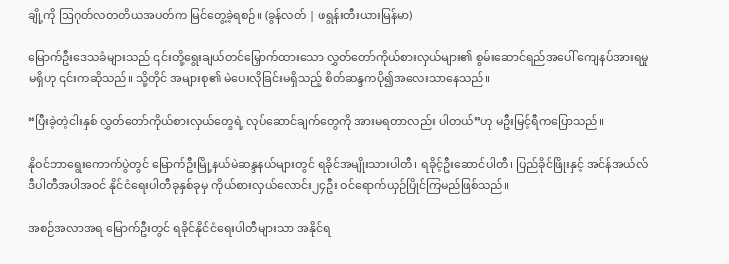ချို့ကို ဩဂုတ်လတတိယအပတ်က မြင်တွေ့ခဲ့ရစဉ်။ (ခွန်လတ် | ဖရွန်းတီးယားမြန်မာ)

မြောက်ဦးဒေသခံများသည် ၎င်းတို့ရွေးချယ်တင်မြှောက်ထားသော လွှတ်တော်ကိုယ်စားလှယ်များ၏ စွမ်းဆောင်ရည်အပေါ် ကျေနပ်အားရမှုမရှိဟု ၎င်းကဆိုသည်။ သို့တိုင် အများစု၏ မဲပေးလိုခြင်းမရှိသည့် စိတ်ဆန္ဒကပို၍အလေးသာနေသည်။

“ပြီးခဲ့တဲ့ငါးနှစ် လွှတ်တော်ကိုယ်စားလှယ်တွေရဲ့ လုပ်ဆောင်ချက်တွေကို အားမရတာလည်း ပါတယ်”ဟု မဦးမြင့်ရီကပြောသည်။

နိုဝင်ဘာရွေးကောက်ပွဲတွင် မြောက်ဦးမြို့နယ်မဲဆန္ဒနယ်များတွင် ရခိုင်အမျိုးသားပါတီ၊ ရခိုင့်ဦးဆောင်ပါတီ၊ ပြည်ခိုင်ဖြိုးနှင့် အင်န်အယ်လ်ဒီပါတီအပါအဝင် နိုင်ငံရေးပါတီခုနှစ်ခုမှ ကိုယ်စားလှယ်လောင်း၂၄ဦး ဝင်ရောက်ယှဉ်ပြိုင်ကြမည်ဖြစ်သည်။

အစဉ်အလာအရ မြောက်ဦးတွင် ရခိုင်နိုင်ငံရေးပါတီများသာ အနိုင်ရ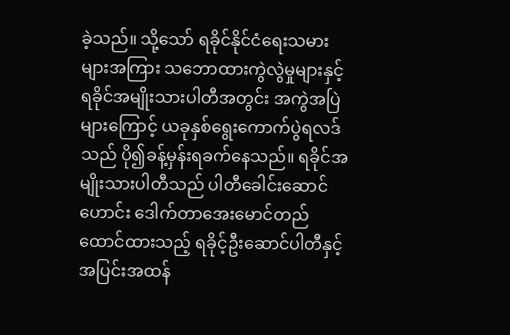ခဲ့သည်။ သို့သော် ရခိုင်နိုင်ငံရေးသမားများအကြား သဘောထားကွဲလွဲမှုများနှင့် ရခိုင်အမျိုးသားပါတီအတွင်း အကွဲအပြဲများကြောင့် ယခုနှစ်ရွေးကောက်ပွဲရလဒ်သည် ပို၍ခန့်မှန်းရခက်နေသည်။ ရခိုင်အမျိုးသားပါတီသည် ပါတီခေါင်းဆောင်ဟောင်း ဒေါက်တာအေးမောင်တည်ထောင်ထားသည့် ရခိုင့်ဦးဆောင်ပါတီနှင့် အပြင်းအထန်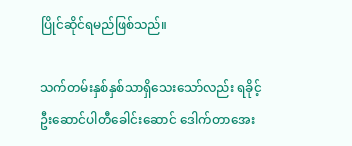ပြိုင်ဆိုင်ရမည်ဖြစ်သည်။

သက်တမ်းနှစ်နှစ်သာရှိသေးသော်လည်း ရခိုင့်ဦးဆောင်ပါတီခေါင်းဆောင် ဒေါက်တာအေး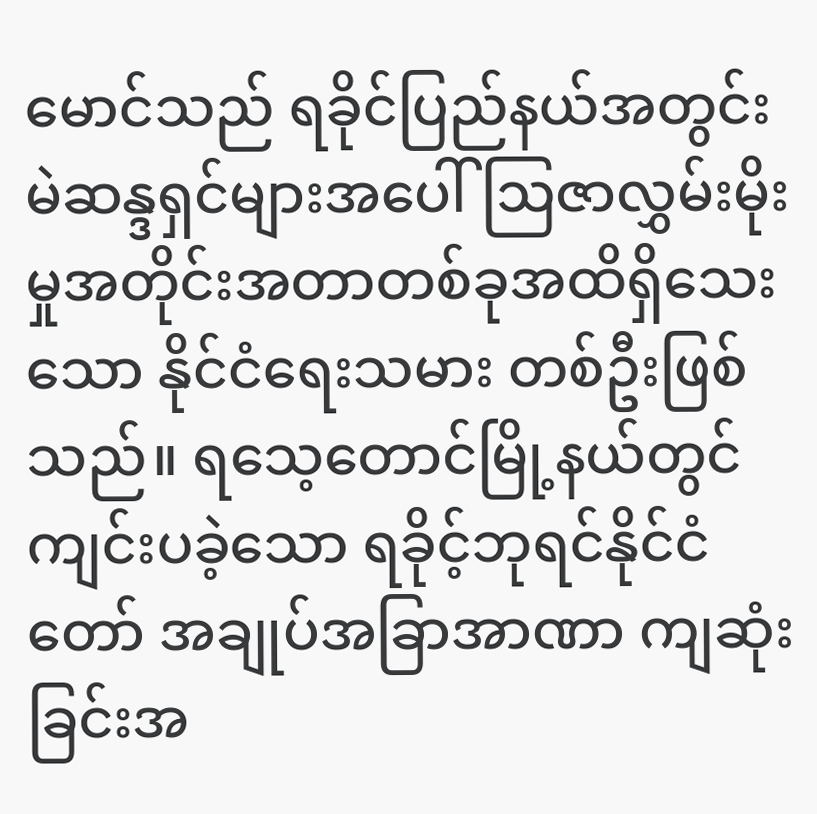မောင်သည် ရခိုင်ပြည်နယ်အတွင်း မဲဆန္ဒရှင်များအပေါ် ဩဇာလွှမ်းမိုးမှုအတိုင်းအတာတစ်ခုအထိရှိသေးသော နိုင်ငံရေးသမား တစ်ဦးဖြစ်သည်။ ရသေ့တောင်မြို့နယ်တွင်ကျင်းပခဲ့သော ရခိုင့်ဘုရင်နိုင်ငံတော် အချုပ်အခြာအာဏာ ကျဆုံးခြင်းအ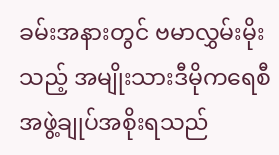ခမ်းအနားတွင် ဗမာလွှမ်းမိုးသည့် အမျိုးသားဒီမိုကရေစီအဖွဲ့ချုပ်အစိုးရသည်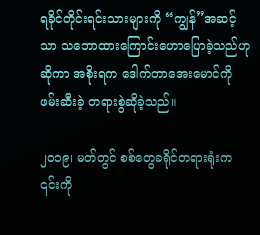ရခိုင်တိုင်းရင်းသားများကို “ကျွန်”အဆင့်သာ သဘောထားကြောင်းဟောပြောခဲ့သည်ဟုဆိုကာ အစိုးရက ဒေါက်တာအေးမောင်ကို ဖမ်းဆီးခဲ့ တရားစွဲဆိုခဲ့သည်။

၂၀၁၉၊ မတ်တွင် စစ်တွေခရိုင်တရားရုံးက ၎င်းကို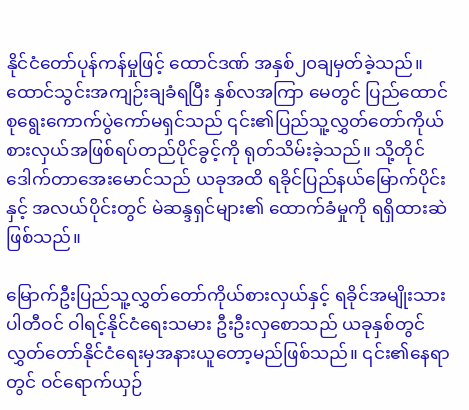နိုင်ငံတော်ပုန်ကန်မှုဖြင့် ထောင်ဒဏ် အနှစ်၂၀ချမှတ်ခဲ့သည်။ ထောင်သွင်းအကျဉ်းချခံရပြီး နှစ်လအကြာ မေတွင် ပြည်ထောင်စုရွေးကောက်ပွဲကော်မရှင်သည် ၎င်း၏ပြည်သူ့လွှတ်တော်ကိုယ်စားလှယ်အဖြစ်ရပ်တည်ပိုင်ခွင့်ကို ရုတ်သိမ်းခဲ့သည်။ သို့တိုင် ဒေါက်တာအေးမောင်သည် ယခုအထိ ရခိုင်ပြည်နယ်မြောက်ပိုင်းနှင့် အလယ်ပိုင်းတွင် မဲဆန္ဒရှင်များ၏ ထောက်ခံမှုကို ရရှိထားဆဲဖြစ်သည်။

မြောက်ဦးပြည်သူ့လွှတ်တော်ကိုယ်စားလှယ်နှင့် ရခိုင်အမျိုးသားပါတီဝင် ဝါရင့်နိုင်ငံရေးသမား ဦးဦးလှစောသည် ယခုနှစ်တွင် လွှတ်တော်နိုင်ငံရေးမှအနားယူတော့မည်ဖြစ်သည်။ ၎င်း၏နေရာတွင် ဝင်ရောက်ယှဉ်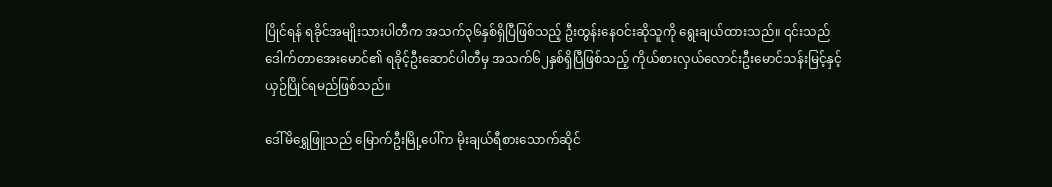ပြိုင်ရန် ရခိုင်အမျိုးသားပါတီက အသက်၃၆နှစ်ရှိပြီဖြစ်သည့် ဦးထွန်းနေဝင်းဆိုသူကို ရွေးချယ်ထားသည်။ ၎င်းသည် ဒေါက်တာအေးမောင်၏ ရခိုင့်ဦးဆောင်ပါတီမှ အသက်၆၂နှစ်ရှိပြီဖြစ်သည့် ကိုယ်စားလှယ်လောင်းဦးမောင်သန်းမြင့်နှင့် ယှဉ်ပြိုင်ရမည်ဖြစ်သည်။

ဒေါ်မိရွှေဖြူသည် မြောက်ဦးမြို့ပေါ်က မိုးချယ်ရီစားသောက်ဆိုင်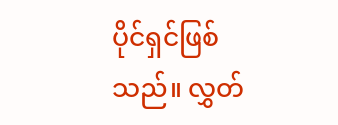ပိုင်ရှင်ဖြစ်သည်။ လွှတ်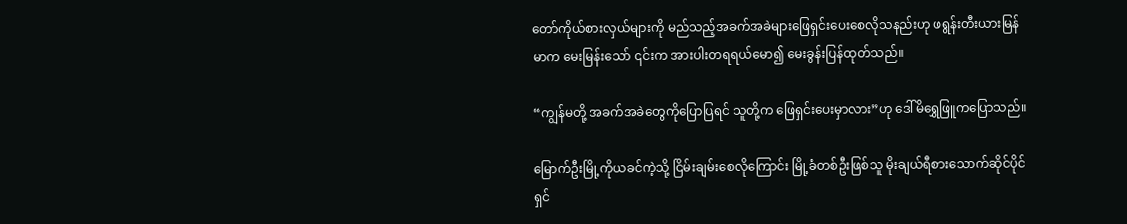တော်ကိုယ်စားလှယ်များကို မည်သည့်အခက်အခဲများဖြေရှင်းပေးစေလိုသနည်းဟု ဖရွန်းတီးယားမြန်မာက မေးမြန်းသော် ၎င်းက အားပါးတရရယ်မော၍ မေးခွန်းပြန်ထုတ်သည်။

“ကျွန်မတို့ အခက်အခဲတွေကိုပြောပြရင် သူတို့က ဖြေရှင်းပေးမှာလား”ဟု ဒေါ်မိရွှေဖြူကပြောသည်။

မြောက်ဦးမြို့ကိုယခင်ကဲ့သို့ ငြိမ်းချမ်းစေလိုကြောင်း မြို့ခံတစ်ဦးဖြစ်သူ မိုးချယ်ရီစားသောက်ဆိုင်ပိုင်ရှင်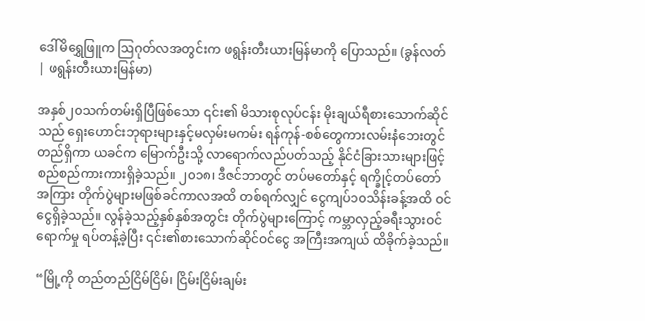ဒေါ်မိရွှေဖြူက ဩဂုတ်လအတွင်းက ဖရွန်းတီးယားမြန်မာကို ပြောသည်။ (ခွန်လတ် | ဖရွန်းတီးယားမြန်မာ)

အနှစ်၂၀သက်တမ်းရှိပြီဖြစ်သော ၎င်း၏ မိသားစုလုပ်ငန်း မိုးချယ်ရီစားသောက်ဆိုင်သည် ရှေးဟောင်းဘုရားများနှင့်မလှမ်းမကမ်း ရန်ကုန်-စစ်တွေကားလမ်းနံဘေးတွင်တည်ရှိကာ ယခင်က မြောက်ဦးသို့ လာရောက်လည်ပတ်သည့် နိုင်ငံခြားသားများဖြင့် စည်စည်ကားကားရှိခဲ့သည်။ ၂၀၁၈၊ ဒီဇင်ဘာတွင် တပ်မတော်နှင့် ရက္ခိုင့်တပ်တော်အကြား တိုက်ပွဲများမဖြစ်ခင်ကာလအထိ တစ်ရက်လျှင် ငွေကျပ်၁၀သိန်းခန့်အထိ ဝင်ငွေရှိခဲ့သည်။ လွန်ခဲ့သည့်နှစ်နှစ်အတွင်း တိုက်ပွဲများကြောင့် ကမ္ဘာလှည့်ခရီးသွားဝင်ရောက်မှု ရပ်တန့်ခဲ့ပြီး ၎င်း၏စားသောက်ဆိုင်ဝင်ငွေ အကြီးအကျယ် ထိခိုက်ခဲ့သည်။

“မြို့ကို တည်တည်ငြိမ်ငြိမ်၊ ငြိမ်းငြိမ်းချမ်း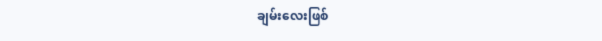ချမ်းလေးဖြစ်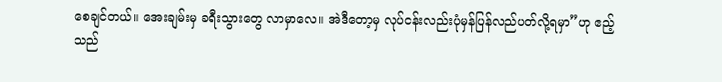စေချင်တယ်။ အေးချမ်းမှ ခရီးသွားတွေ လာမှာလေ။ အဲဒီတော့မှ လုပ်ငန်းလည်းပုံမှန်ပြန်လည်ပတ်လို့ရမှာ”ဟု ဧည့်သည်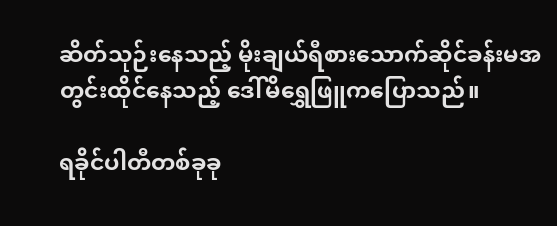ဆိတ်သုဉ်းနေသည့် မိုးချယ်ရီစားသောက်ဆိုင်ခန်းမအတွင်းထိုင်နေသည့် ဒေါ်မိရွှေဖြူကပြောသည်။

ရခိုင်ပါတီတစ်ခုခု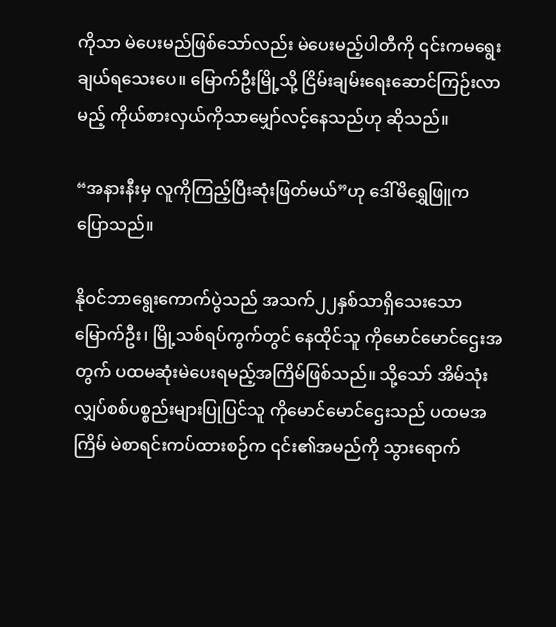ကိုသာ မဲပေးမည်ဖြစ်သော်လည်း မဲပေးမည့်ပါတီကို ၎င်းကမရွေးချယ်ရသေးပေ။ မြောက်ဦးမြို့သို့ ငြိမ်းချမ်းရေးဆောင်ကြဉ်းလာမည့် ကိုယ်စားလှယ်ကိုသာမျှော်လင့်နေသည်ဟု ဆိုသည်။

“အနားနီးမှ လူကိုကြည့်ပြီးဆုံးဖြတ်မယ်”ဟု ဒေါ်မိရွှေဖြူက ပြောသည်။

နိုဝင်ဘာရွေးကောက်ပွဲသည် အသက်၂၂နှစ်သာရှိသေးသော မြောက်ဦး၊ မြို့သစ်ရပ်ကွက်တွင် နေထိုင်သူ ကိုမောင်မောင်ဌေးအတွက် ပထမဆုံးမဲပေးရမည့်အကြိမ်ဖြစ်သည်။ သို့သော် အိမ်သုံးလျှပ်စစ်ပစ္စည်းများပြုပြင်သူ ကိုမောင်မောင်ဌေးသည် ပထမအကြိမ် မဲစာရင်းကပ်ထားစဉ်က ၎င်း၏အမည်ကို သွားရောက်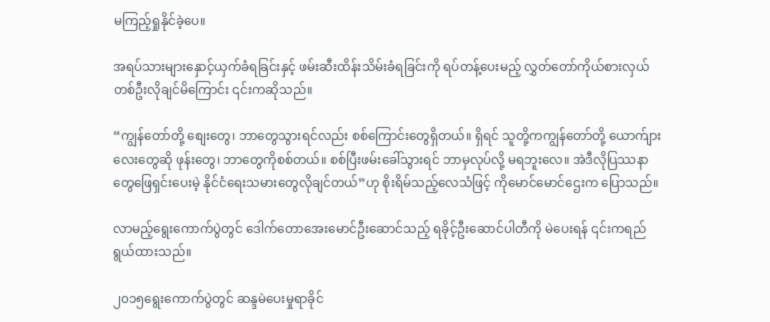မကြည့်ရှုနိုင်ခဲ့ပေ။

အရပ်သားများနှောင့်ယှက်ခံရခြင်းနှင့် ဖမ်းဆီးထိန်းသိမ်းခံရခြင်းကို ရပ်တန့်ပေးမည့် လွှတ်တော်ကိုယ်စားလှယ်တစ်ဦးလိုချင်မိကြောင်း ၎င်းကဆိုသည်။

“ကျွန်တော်တို့ စျေးတွေ၊ ဘာတွေသွားရင်လည်း စစ်ကြောင်းတွေရှိတယ်။ ရှိရင် သူတို့ကကျွန်တော်တို့ ယောက်ျားလေးတွေဆို ဖုန်းတွေ၊ ဘာတွေကိုစစ်တယ်။ စစ်ပြီးဖမ်းခေါ်သွားရင် ဘာမှလုပ်လို့ မရဘူးလေ။ အဲဒီလိုပြဿနာတွေဖြေရှင်းပေးမဲ့ နိုင်ငံရေးသမားတွေလိုချင်တယ်”ဟု စိုးရိမ်သည့်လေသံဖြင့် ကိုမောင်မောင်ဌေးက ပြောသည်။

လာမည့်ရွေးကောက်ပွဲတွင် ဒေါက်တောအေးမောင်ဦးဆောင်သည့် ရခိုင့်ဦးဆောင်ပါတီကို မဲပေးရန် ၎င်းကရည်ရွယ်ထားသည်။

၂၀၁၅ရွေးကောက်ပွဲတွင် ဆန္ဒမဲပေးမှုရာခိုင်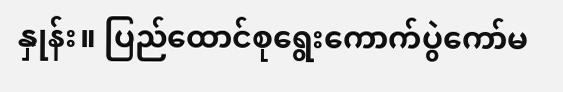နှုန်း။ ပြည်ထောင်စုရွေးကောက်ပွဲကော်မ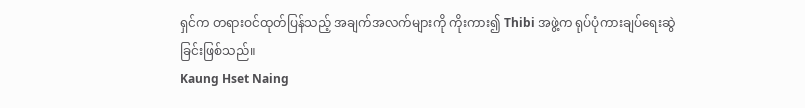ရှင်က တရားဝင်ထုတ်ပြန်သည့် အချက်အလက်များကို ကိုးကား၍ Thibi အဖွဲ့က ရုပ်ပုံကားချပ်ရေးဆွဲခြင်းဖြစ်သည်။
Kaung Hset Naing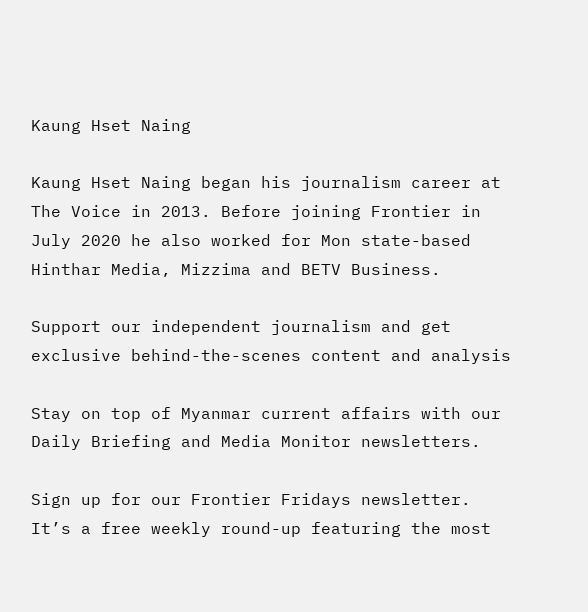Kaung Hset Naing

Kaung Hset Naing began his journalism career at The Voice in 2013. Before joining Frontier in July 2020 he also worked for Mon state-based Hinthar Media, Mizzima and BETV Business.

Support our independent journalism and get exclusive behind-the-scenes content and analysis

Stay on top of Myanmar current affairs with our Daily Briefing and Media Monitor newsletters.

Sign up for our Frontier Fridays newsletter. It’s a free weekly round-up featuring the most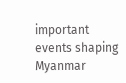important events shaping Myanmar